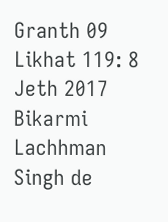Granth 09 Likhat 119: 8 Jeth 2017 Bikarmi Lachhman Singh de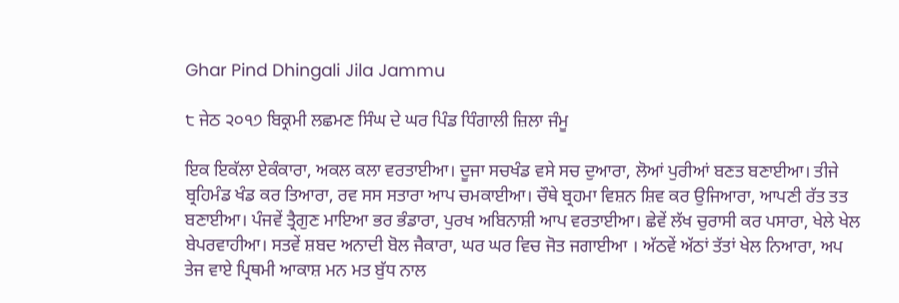Ghar Pind Dhingali Jila Jammu

੮ ਜੇਠ ੨੦੧੭ ਬਿਕ੍ਰਮੀ ਲਛਮਣ ਸਿੰਘ ਦੇ ਘਰ ਪਿੰਡ ਧਿੰਗਾਲੀ ਜ਼ਿਲਾ ਜੰਮੂ

ਇਕ ਇਕੱਲਾ ਏਕੰਕਾਰਾ, ਅਕਲ ਕਲਾ ਵਰਤਾਈਆ। ਦੂਜਾ ਸਚਖੰਡ ਵਸੇ ਸਚ ਦੁਆਰਾ, ਲੋਆਂ ਪੁਰੀਆਂ ਬਣਤ ਬਣਾਈਆ। ਤੀਜੇ ਬ੍ਰਹਿਮੰਡ ਖੰਡ ਕਰ ਤਿਆਰਾ, ਰਵ ਸਸ ਸਤਾਰਾ ਆਪ ਚਮਕਾਈਆ। ਚੌਥੇ ਬ੍ਰਹਮਾ ਵਿਸ਼ਨ ਸ਼ਿਵ ਕਰ ਉਜਿਆਰਾ, ਆਪਣੀ ਰੱਤ ਤਤ ਬਣਾਈਆ। ਪੰਜਵੇਂ ਤ੍ਰੈਗੁਣ ਮਾਇਆ ਭਰ ਭੰਡਾਰਾ, ਪੁਰਖ ਅਬਿਨਾਸ਼ੀ ਆਪ ਵਰਤਾਈਆ। ਛੇਵੇਂ ਲੱਖ ਚੁਰਾਸੀ ਕਰ ਪਸਾਰਾ, ਖੇਲੇ ਖੇਲ ਬੇਪਰਵਾਹੀਆ। ਸਤਵੇਂ ਸ਼ਬਦ ਅਨਾਦੀ ਬੋਲ ਜੈਕਾਰਾ, ਘਰ ਘਰ ਵਿਚ ਜੋਤ ਜਗਾਈਆ । ਅੱਠਵੇਂ ਅੱਠਾਂ ਤੱਤਾਂ ਖੇਲ ਨਿਆਰਾ, ਅਪ ਤੇਜ ਵਾਏ ਪ੍ਰਿਥਮੀ ਆਕਾਸ਼ ਮਨ ਮਤ ਬੁੱਧ ਨਾਲ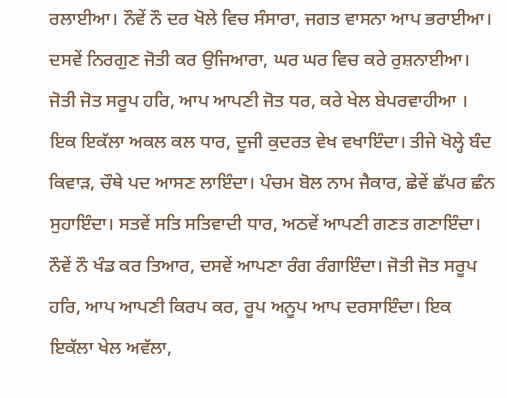ਰਲਾਈਆ। ਨੌਵੇਂ ਨੌ ਦਰ ਖੋਲੇ ਵਿਚ ਸੰਸਾਰਾ, ਜਗਤ ਵਾਸਨਾ ਆਪ ਭਰਾਈਆ। ਦਸਵੇਂ ਨਿਰਗੁਣ ਜੋਤੀ ਕਰ ਉਜਿਆਰਾ, ਘਰ ਘਰ ਵਿਚ ਕਰੇ ਰੁਸ਼ਨਾਈਆ। ਜੋਤੀ ਜੋਤ ਸਰੂਪ ਹਰਿ, ਆਪ ਆਪਣੀ ਜੋਤ ਧਰ, ਕਰੇ ਖੇਲ ਬੇਪਰਵਾਹੀਆ । ਇਕ ਇਕੱਲਾ ਅਕਲ ਕਲ ਧਾਰ, ਦੂਜੀ ਕੁਦਰਤ ਵੇਖ ਵਖਾਇੰਦਾ। ਤੀਜੇ ਖੋਲ੍ਹੇ ਬੰਦ ਕਿਵਾੜ, ਚੌਥੇ ਪਦ ਆਸਣ ਲਾਇੰਦਾ। ਪੰਚਮ ਬੋਲ ਨਾਮ ਜੈਕਾਰ, ਛੇਵੇਂ ਛੱਪਰ ਛੰਨ ਸੁਹਾਇੰਦਾ। ਸਤਵੇਂ ਸਤਿ ਸਤਿਵਾਦੀ ਧਾਰ, ਅਠਵੇਂ ਆਪਣੀ ਗਣਤ ਗਣਾਇੰਦਾ। ਨੌਵੇਂ ਨੌ ਖੰਡ ਕਰ ਤਿਆਰ, ਦਸਵੇਂ ਆਪਣਾ ਰੰਗ ਰੰਗਾਇੰਦਾ। ਜੋਤੀ ਜੋਤ ਸਰੂਪ ਹਰਿ, ਆਪ ਆਪਣੀ ਕਿਰਪ ਕਰ, ਰੂਪ ਅਨੂਪ ਆਪ ਦਰਸਾਇੰਦਾ। ਇਕ ਇਕੱਲਾ ਖੇਲ ਅਵੱਲਾ,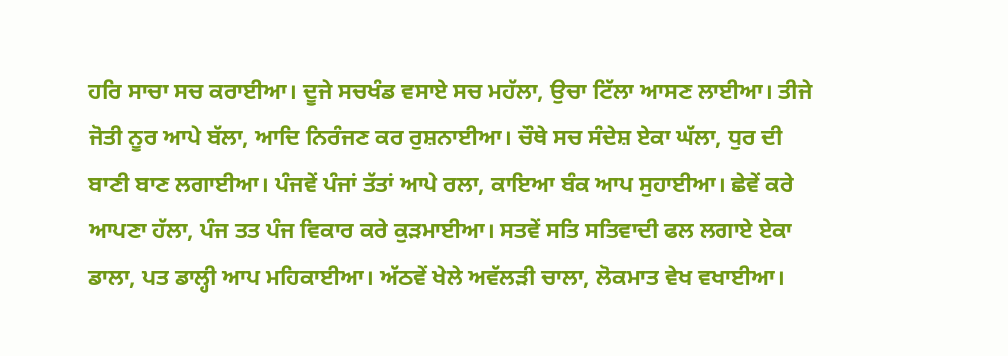ਹਰਿ ਸਾਚਾ ਸਚ ਕਰਾਈਆ। ਦੂਜੇ ਸਚਖੰਡ ਵਸਾਏ ਸਚ ਮਹੱਲਾ, ਉਚਾ ਟਿੱਲਾ ਆਸਣ ਲਾਈਆ। ਤੀਜੇ ਜੋਤੀ ਨੂਰ ਆਪੇ ਬੱਲਾ, ਆਦਿ ਨਿਰੰਜਣ ਕਰ ਰੁਸ਼ਨਾਈਆ। ਚੌਥੇ ਸਚ ਸੰਦੇਸ਼ ਏਕਾ ਘੱਲਾ, ਧੁਰ ਦੀ ਬਾਣੀ ਬਾਣ ਲਗਾਈਆ। ਪੰਜਵੇਂ ਪੰਜਾਂ ਤੱਤਾਂ ਆਪੇ ਰਲਾ, ਕਾਇਆ ਬੰਕ ਆਪ ਸੁਹਾਈਆ। ਛੇਵੇਂ ਕਰੇ ਆਪਣਾ ਹੱਲਾ, ਪੰਜ ਤਤ ਪੰਜ ਵਿਕਾਰ ਕਰੇ ਕੁੜਮਾਈਆ। ਸਤਵੇਂ ਸਤਿ ਸਤਿਵਾਦੀ ਫਲ ਲਗਾਏ ਏਕਾ ਡਾਲਾ, ਪਤ ਡਾਲ੍ਹੀ ਆਪ ਮਹਿਕਾਈਆ। ਅੱਠਵੇਂ ਖੇਲੇ ਅਵੱਲੜੀ ਚਾਲਾ, ਲੋਕਮਾਤ ਵੇਖ ਵਖਾਈਆ।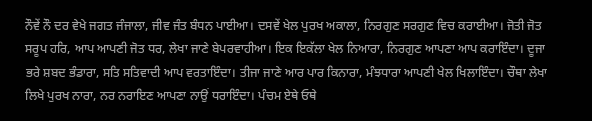ਨੌਵੇਂ ਨੌ ਦਰ ਵੇਖੇ ਜਗਤ ਜੰਜਾਲਾ, ਜੀਵ ਜੰਤ ਬੰਧਨ ਪਾਈਆ। ਦਸਵੇਂ ਖੇਲ ਪੁਰਖ ਅਕਾਲਾ, ਨਿਰਗੁਣ ਸਰਗੁਣ ਵਿਚ ਕਰਾਈਆ। ਜੋਤੀ ਜੋਤ ਸਰੂਪ ਹਰਿ, ਆਪ ਆਪਣੀ ਜੋਤ ਧਰ, ਲੇਖਾ ਜਾਣੇ ਬੇਪਰਵਾਹੀਆ। ਇਕ ਇਕੱਲਾ ਖੇਲ ਨਿਆਰਾ, ਨਿਰਗੁਣ ਆਪਣਾ ਆਪ ਕਰਾਇੰਦਾ। ਦੂਜਾ ਭਰੇ ਸ਼ਬਦ ਭੰਡਾਰਾ, ਸਤਿ ਸਤਿਵਾਦੀ ਆਪ ਵਰਤਾਇੰਦਾ। ਤੀਜਾ ਜਾਣੇ ਆਰ ਪਾਰ ਕਿਨਾਰਾ, ਮੰਝਧਾਰਾ ਆਪਣੀ ਖੇਲ ਖਿਲਾਇੰਦਾ। ਚੌਥਾ ਲੇਖਾ ਲਿਖੇ ਪੁਰਖ ਨਾਰਾ, ਨਰ ਨਰਾਇਣ ਆਪਣਾ ਨਾਉਂ ਧਰਾਇੰਦਾ। ਪੰਚਮ ਏਥੇ ਓਥੇ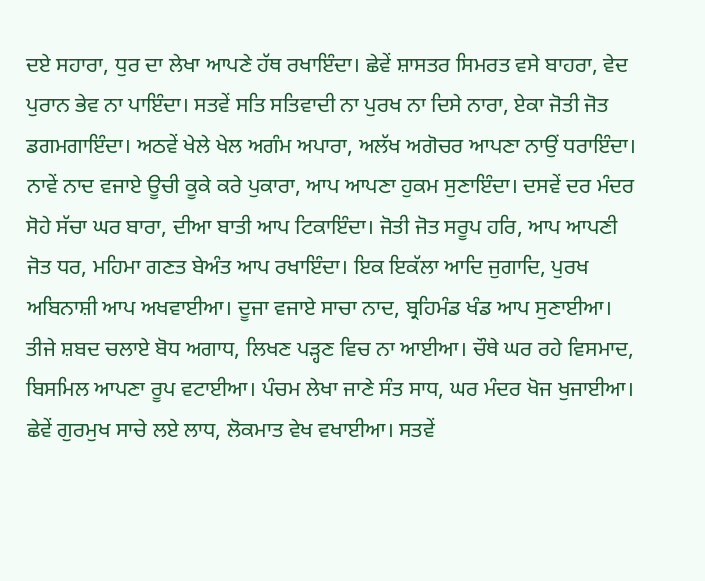ਦਏ ਸਹਾਰਾ, ਧੁਰ ਦਾ ਲੇਖਾ ਆਪਣੇ ਹੱਥ ਰਖਾਇੰਦਾ। ਛੇਵੇਂ ਸ਼ਾਸਤਰ ਸਿਮਰਤ ਵਸੇ ਬਾਹਰਾ, ਵੇਦ ਪੁਰਾਨ ਭੇਵ ਨਾ ਪਾਇੰਦਾ। ਸਤਵੇਂ ਸਤਿ ਸਤਿਵਾਦੀ ਨਾ ਪੁਰਖ ਨਾ ਦਿਸੇ ਨਾਰਾ, ਏਕਾ ਜੋਤੀ ਜੋਤ ਡਗਮਗਾਇੰਦਾ। ਅਠਵੇਂ ਖੇਲੇ ਖੇਲ ਅਗੰਮ ਅਪਾਰਾ, ਅਲੱਖ ਅਗੋਚਰ ਆਪਣਾ ਨਾਉਂ ਧਰਾਇੰਦਾ। ਨਾਵੇਂ ਨਾਦ ਵਜਾਏ ਊਚੀ ਕੂਕੇ ਕਰੇ ਪੁਕਾਰਾ, ਆਪ ਆਪਣਾ ਹੁਕਮ ਸੁਣਾਇੰਦਾ। ਦਸਵੇਂ ਦਰ ਮੰਦਰ ਸੋਹੇ ਸੱਚਾ ਘਰ ਬਾਰਾ, ਦੀਆ ਬਾਤੀ ਆਪ ਟਿਕਾਇੰਦਾ। ਜੋਤੀ ਜੋਤ ਸਰੂਪ ਹਰਿ, ਆਪ ਆਪਣੀ ਜੋਤ ਧਰ, ਮਹਿਮਾ ਗਣਤ ਬੇਅੰਤ ਆਪ ਰਖਾਇੰਦਾ। ਇਕ ਇਕੱਲਾ ਆਦਿ ਜੁਗਾਦਿ, ਪੁਰਖ ਅਬਿਨਾਸ਼ੀ ਆਪ ਅਖਵਾਈਆ। ਦੂਜਾ ਵਜਾਏ ਸਾਚਾ ਨਾਦ, ਬ੍ਰਹਿਮੰਡ ਖੰਡ ਆਪ ਸੁਣਾਈਆ। ਤੀਜੇ ਸ਼ਬਦ ਚਲਾਏ ਬੋਧ ਅਗਾਧ, ਲਿਖਣ ਪੜ੍ਹਣ ਵਿਚ ਨਾ ਆਈਆ। ਚੌਥੇ ਘਰ ਰਹੇ ਵਿਸਮਾਦ, ਬਿਸਮਿਲ ਆਪਣਾ ਰੂਪ ਵਟਾਈਆ। ਪੰਚਮ ਲੇਖਾ ਜਾਣੇ ਸੰਤ ਸਾਧ, ਘਰ ਮੰਦਰ ਖੋਜ ਖੁਜਾਈਆ। ਛੇਵੇਂ ਗੁਰਮੁਖ ਸਾਚੇ ਲਏ ਲਾਧ, ਲੋਕਮਾਤ ਵੇਖ ਵਖਾਈਆ। ਸਤਵੇਂ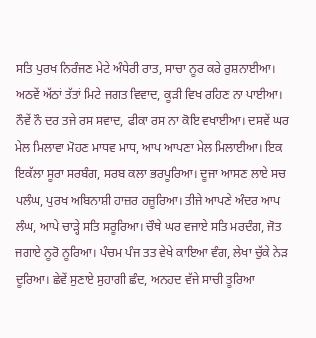ਸਤਿ ਪੁਰਖ ਨਿਰੰਜਣ ਮੇਟੇ ਅੰਧੇਰੀ ਰਾਤ, ਸਾਚਾ ਨੂਰ ਕਰੇ ਰੁਸ਼ਨਾਈਆ। ਅਠਵੇਂ ਅੱਠਾਂ ਤੱਤਾਂ ਮਿਟੇ ਜਗਤ ਵਿਵਾਦ, ਕੂੜੀ ਵਿਖ ਰਹਿਣ ਨਾ ਪਾਈਆ। ਨੌਵੇਂ ਨੌ ਦਰ ਤਜੇ ਰਸ ਸਵਾਦ, ਫੀਕਾ ਰਸ ਨਾ ਕੋਇ ਵਖਾਈਆ। ਦਸਵੇਂ ਘਰ ਮੇਲ ਮਿਲਾਵਾ ਮੋਹਣ ਮਾਧਵ ਮਾਧ, ਆਪ ਆਪਣਾ ਮੇਲ ਮਿਲਾਈਆ। ਇਕ ਇਕੱਲਾ ਸੂਰਾ ਸਰਬੰਗ, ਸਰਬ ਕਲਾ ਭਰਪੂਰਿਆ। ਦੂਜਾ ਆਸਣ ਲਾਏ ਸਚ ਪਲੰਘ, ਪੁਰਖ ਅਬਿਨਾਸ਼ੀ ਹਾਜ਼ਰ ਹਜ਼ੂਰਿਆ। ਤੀਜੇ ਆਪਣੇ ਅੰਦਰ ਆਪ ਲੰਘ, ਆਪੇ ਚਾੜ੍ਹੇ ਸਤਿ ਸਰੂਰਿਆ। ਚੌਥੇ ਘਰ ਵਜਾਏ ਸਤਿ ਮਰਦੰਗ, ਜੋਤ ਜਗਾਏ ਨੂਰੋ ਨੂਰਿਆ। ਪੰਚਮ ਪੰਜ ਤਤ ਵੇਖੇ ਕਾਇਆ ਵੰਗ, ਲੇਖਾ ਚੁੱਕੇ ਨੇੜ ਦੂਰਿਆ। ਛੇਵੇਂ ਸੁਣਾਏ ਸੁਹਾਗੀ ਛੰਦ, ਅਨਹਦ ਵੱਜੇ ਸਾਚੀ ਤੂਰਿਆ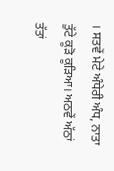। ਸਤਵੇਂ ਮੇਟੇ ਅੰਧੇਰੀ ਅੰਧ, ਨਾਤਾ ਤੁੱਟੇ ਕੂੜੋ ਕੂੜਿਆ। ਅਠਵੇਂ ਅੱਠਾਂ ਤੱਤਾਂ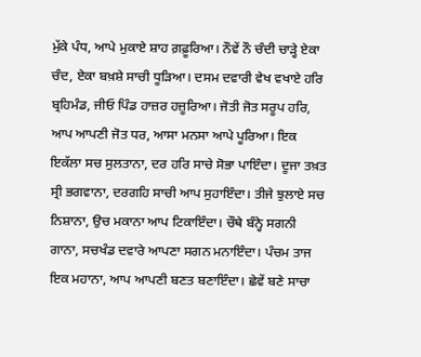ਮੁੱਕੇ ਪੰਧ, ਆਪੇ ਮੁਕਾਏ ਸ਼ਾਹ ਗ਼ਫ਼ੂਰਿਆ। ਨੌਵੇਂ ਨੌ ਚੰਦੀ ਚਾੜ੍ਹੇ ਏਕਾ ਚੰਦ, ਏਕਾ ਬਖ਼ਸ਼ੇ ਸਾਚੀ ਧੂੜਿਆ। ਦਸਮ ਦਵਾਰੀ ਵੇਖ ਵਖਾਏ ਹਰਿ ਬ੍ਰਹਿਮੰਡ, ਜੀਓ ਪਿੰਡ ਹਾਜ਼ਰ ਹਜ਼ੂਰਿਆ। ਜੋਤੀ ਜੋਤ ਸਰੂਪ ਹਰਿ, ਆਪ ਆਪਣੀ ਜੋਤ ਧਰ, ਆਸਾ ਮਨਸਾ ਆਪੇ ਪੂਰਿਆ। ਇਕ ਇਕੱਲਾ ਸਚ ਸੁਲਤਾਨਾ, ਦਰ ਹਰਿ ਸਾਚੇ ਸੋਭਾ ਪਾਇੰਦਾ। ਦੂਜਾ ਤਖ਼ਤ ਸ੍ਰੀ ਭਗਵਾਨਾ, ਦਰਗਹਿ ਸਾਚੀ ਆਪ ਸੁਹਾਇੰਦਾ। ਤੀਜੇ ਝੁਲਾਏ ਸਚ ਨਿਸ਼ਾਨਾ, ਉਚ ਮਕਾਨਾ ਆਪ ਟਿਕਾਇੰਦਾ। ਚੌਥੇ ਬੰਨ੍ਹੇ ਸਗਨੀ ਗਾਨਾ, ਸਚਖੰਡ ਦਵਾਰੇ ਆਪਣਾ ਸਗਨ ਮਨਾਇੰਦਾ। ਪੰਚਮ ਤਾਜ ਇਕ ਮਹਾਨਾ, ਆਪ ਆਪਣੀ ਬਣਤ ਬਣਾਇੰਦਾ। ਛੇਵੇਂ ਬਣੇ ਸਾਚਾ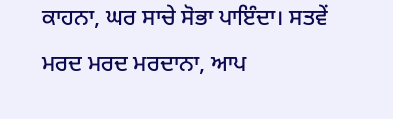ਕਾਹਨਾ, ਘਰ ਸਾਚੇ ਸੋਭਾ ਪਾਇੰਦਾ। ਸਤਵੇਂ ਮਰਦ ਮਰਦ ਮਰਦਾਨਾ, ਆਪ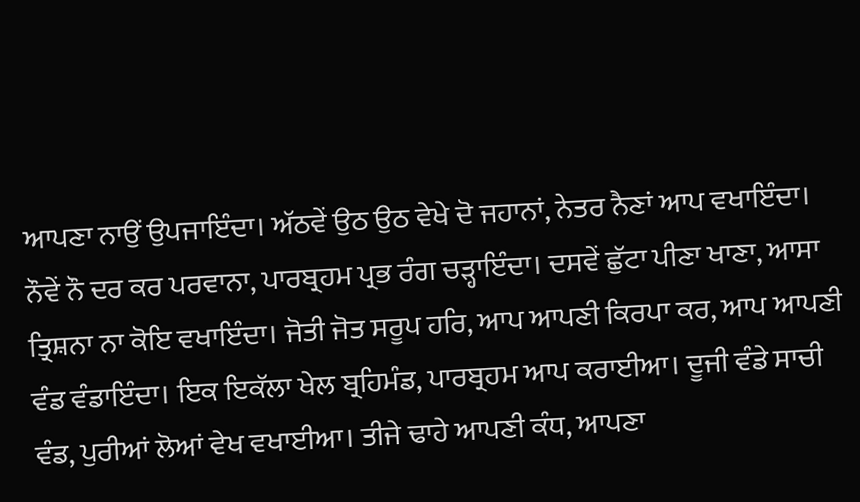ਆਪਣਾ ਨਾਉਂ ਉਪਜਾਇੰਦਾ। ਅੱਠਵੇਂ ਉਠ ਉਠ ਵੇਖੇ ਦੋ ਜਹਾਨਾਂ, ਨੇਤਰ ਨੈਣਾਂ ਆਪ ਵਖਾਇੰਦਾ। ਨੌਵੇਂ ਨੌ ਦਰ ਕਰ ਪਰਵਾਨਾ, ਪਾਰਬ੍ਰਹਮ ਪ੍ਰਭ ਰੰਗ ਚੜ੍ਹਾਇੰਦਾ। ਦਸਵੇਂ ਛੁੱਟਾ ਪੀਣਾ ਖਾਣਾ, ਆਸਾ ਤ੍ਰਿਸ਼ਨਾ ਨਾ ਕੋਇ ਵਖਾਇੰਦਾ। ਜੋਤੀ ਜੋਤ ਸਰੂਪ ਹਰਿ, ਆਪ ਆਪਣੀ ਕਿਰਪਾ ਕਰ, ਆਪ ਆਪਣੀ ਵੰਡ ਵੰਡਾਇੰਦਾ। ਇਕ ਇਕੱਲਾ ਖੇਲ ਬ੍ਰਹਿਮੰਡ, ਪਾਰਬ੍ਰਹਮ ਆਪ ਕਰਾਈਆ। ਦੂਜੀ ਵੰਡੇ ਸਾਚੀ ਵੰਡ, ਪੁਰੀਆਂ ਲੋਆਂ ਵੇਖ ਵਖਾਈਆ। ਤੀਜੇ ਢਾਹੇ ਆਪਣੀ ਕੰਧ, ਆਪਣਾ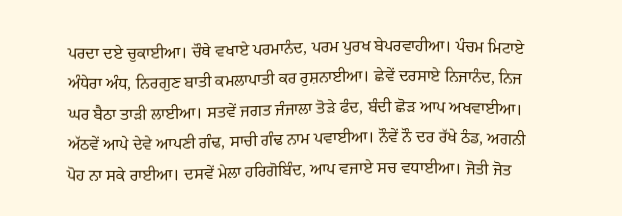ਪਰਦਾ ਦਏ ਚੁਕਾਈਆ। ਚੌਥੇ ਵਖਾਏ ਪਰਮਾਨੰਦ, ਪਰਮ ਪੁਰਖ ਬੇਪਰਵਾਹੀਆ। ਪੰਚਮ ਮਿਟਾਏ ਅੰਧੇਰਾ ਅੰਧ, ਨਿਰਗੁਣ ਬਾਤੀ ਕਮਲਾਪਾਤੀ ਕਰ ਰੁਸ਼ਨਾਈਆ। ਛੇਵੇਂ ਦਰਸਾਏ ਨਿਜਾਨੰਦ, ਨਿਜ ਘਰ ਬੈਠਾ ਤਾੜੀ ਲਾਈਆ। ਸਤਵੇਂ ਜਗਤ ਜੰਜਾਲਾ ਤੋੜੇ ਫੰਦ, ਬੰਦੀ ਛੋੜ ਆਪ ਅਖਵਾਈਆ। ਅੱਠਵੇਂ ਆਪੇ ਦੇਵੇ ਆਪਣੀ ਗੰਢ, ਸਾਚੀ ਗੰਢ ਨਾਮ ਪਵਾਈਆ। ਨੌਵੇਂ ਨੌ ਦਰ ਰੱਖੇ ਠੰਡ, ਅਗਨੀ ਪੋਹ ਨਾ ਸਕੇ ਰਾਈਆ। ਦਸਵੇਂ ਮੇਲਾ ਹਰਿਗੋਬਿੰਦ, ਆਪ ਵਜਾਏ ਸਚ ਵਧਾਈਆ। ਜੋਤੀ ਜੋਤ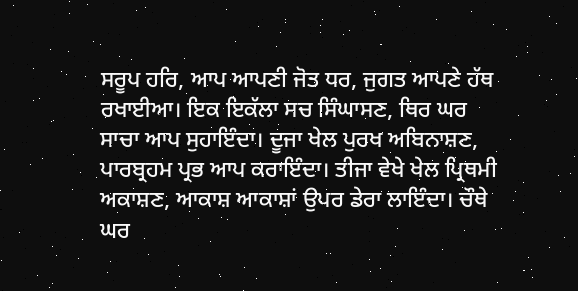ਸਰੂਪ ਹਰਿ, ਆਪ ਆਪਣੀ ਜੋਤ ਧਰ, ਜੁਗਤ ਆਪਣੇ ਹੱਥ ਰਖਾਈਆ। ਇਕ ਇਕੱਲਾ ਸਚ ਸਿੰਘਾਸਣ, ਥਿਰ ਘਰ ਸਾਚਾ ਆਪ ਸੁਹਾਇੰਦਾ। ਦੂਜਾ ਖੇਲ ਪੁਰਖ ਅਬਿਨਾਸ਼ਣ, ਪਾਰਬ੍ਰਹਮ ਪ੍ਰਭ ਆਪ ਕਰਾਇੰਦਾ। ਤੀਜਾ ਵੇਖੇ ਖੇਲ ਪ੍ਰਿਥਮੀ ਅਕਾਸ਼ਣ, ਆਕਾਸ਼ ਆਕਾਸ਼ਾਂ ਉਪਰ ਡੇਰਾ ਲਾਇੰਦਾ। ਚੌਥੇ ਘਰ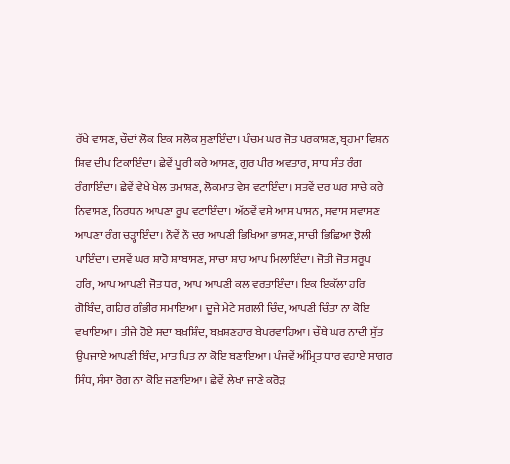ਰੱਖੇ ਵਾਸਣ, ਚੌਦਾਂ ਲੋਕ ਇਕ ਸਲੋਕ ਸੁਣਾਇੰਦਾ। ਪੰਚਮ ਘਰ ਜੋਤ ਪਰਕਾਸ਼ਣ, ਬ੍ਰਹਮਾ ਵਿਸ਼ਨ ਸ਼ਿਵ ਦੀਪ ਟਿਕਾਇੰਦਾ। ਛੇਵੇਂ ਪੂਰੀ ਕਰੇ ਆਸਣ, ਗੁਰ ਪੀਰ ਅਵਤਾਰ, ਸਾਧ ਸੰਤ ਰੰਗ ਰੰਗਾਇੰਦਾ। ਛੇਵੇਂ ਵੇਖੇ ਖੇਲ ਤਮਾਸ਼ਣ, ਲੋਕਮਾਤ ਵੇਸ ਵਟਾਇੰਦਾ। ਸਤਵੇਂ ਦਰ ਘਰ ਸਾਚੇ ਕਰੇ ਨਿਵਾਸਣ, ਨਿਰਧਨ ਆਪਣਾ ਰੂਪ ਵਟਾਇੰਦਾ। ਅੱਠਵੇਂ ਵਸੇ ਆਸ ਪਾਸਨ, ਸਵਾਸ ਸਵਾਸਣ ਆਪਣਾ ਰੰਗ ਚੜ੍ਹਾਇੰਦਾ। ਨੌਵੇਂ ਨੌ ਦਰ ਆਪਣੀ ਭਿਖਿਆ ਭਾਸਣ, ਸਾਚੀ ਭਿਛਿਆ ਝੋਲੀ ਪਾਇੰਦਾ। ਦਸਵੇਂ ਘਰ ਸ਼ਾਹੋ ਸ਼ਾਬਾਸਣ, ਸਾਚਾ ਸ਼ਾਹ ਆਪ ਮਿਲਾਇੰਦਾ। ਜੋਤੀ ਜੋਤ ਸਰੂਪ ਹਰਿ, ਆਪ ਆਪਣੀ ਜੋਤ ਧਰ, ਆਪ ਆਪਣੀ ਕਲ ਵਰਤਾਇੰਦਾ। ਇਕ ਇਕੱਲਾ ਹਰਿ ਗੋਬਿੰਦ, ਗਹਿਰ ਗੰਭੀਰ ਸਮਾਇਆ। ਦੂਜੇ ਮੇਟੇ ਸਗਲੀ ਚਿੰਦ, ਆਪਣੀ ਚਿੰਤਾ ਨਾ ਕੋਇ ਵਖਾਇਆ। ਤੀਜੇ ਹੋਏ ਸਦਾ ਬਖ਼ਸ਼ਿੰਦ, ਬਖ਼ਸ਼ਣਹਾਰ ਬੇਪਰਵਾਹਿਆ। ਚੌਥੇ ਘਰ ਨਾਦੀ ਸੁੱਤ ਉਪਜਾਏ ਆਪਣੀ ਬਿੰਦ, ਮਾਤ ਪਿਤ ਨਾ ਕੋਇ ਬਣਾਇਆ। ਪੰਜਵੇਂ ਅੰਮ੍ਰਿਤ ਧਾਰ ਵਹਾਏ ਸਾਗਰ ਸਿੰਧ, ਸੰਸਾ ਰੋਗ ਨਾ ਕੋਇ ਜਣਾਇਆ। ਛੇਵੇਂ ਲੇਖਾ ਜਾਣੇ ਕਰੋੜ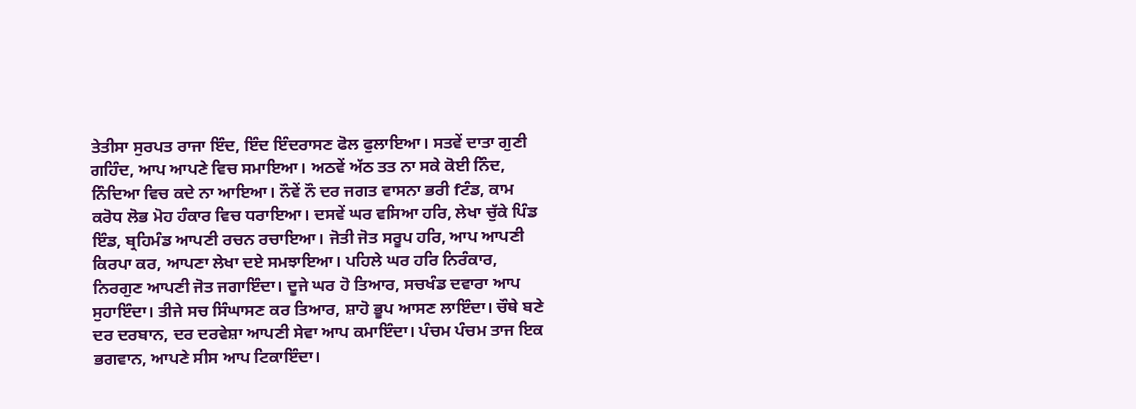ਤੇਤੀਸਾ ਸੁਰਪਤ ਰਾਜਾ ਇੰਦ, ਇੰਦ ਇੰਦਰਾਸਣ ਫੋਲ ਫੁਲਾਇਆ। ਸਤਵੇਂ ਦਾਤਾ ਗੁਣੀ ਗਹਿੰਦ, ਆਪ ਆਪਣੇ ਵਿਚ ਸਮਾਇਆ। ਅਠਵੇਂ ਅੱਠ ਤਤ ਨਾ ਸਕੇ ਕੋਈ ਨਿੰਦ, ਨਿੰਦਿਆ ਵਿਚ ਕਦੇ ਨਾ ਆਇਆ। ਨੌਵੇਂ ਨੌ ਦਰ ਜਗਤ ਵਾਸਨਾ ਭਰੀ fਟੰਡ, ਕਾਮ ਕਰੋਧ ਲੋਭ ਮੋਹ ਹੰਕਾਰ ਵਿਚ ਧਰਾਇਆ। ਦਸਵੇਂ ਘਰ ਵਸਿਆ ਹਰਿ, ਲੇਖਾ ਚੁੱਕੇ ਪਿੰਡ ਇੰਡ, ਬ੍ਰਹਿਮੰਡ ਆਪਣੀ ਰਚਨ ਰਚਾਇਆ। ਜੋਤੀ ਜੋਤ ਸਰੂਪ ਹਰਿ, ਆਪ ਆਪਣੀ ਕਿਰਪਾ ਕਰ, ਆਪਣਾ ਲੇਖਾ ਦਏ ਸਮਝਾਇਆ। ਪਹਿਲੇ ਘਰ ਹਰਿ ਨਿਰੰਕਾਰ, ਨਿਰਗੁਣ ਆਪਣੀ ਜੋਤ ਜਗਾਇੰਦਾ। ਦੂਜੇ ਘਰ ਹੋ ਤਿਆਰ, ਸਚਖੰਡ ਦਵਾਰਾ ਆਪ ਸੁਹਾਇੰਦਾ। ਤੀਜੇ ਸਚ ਸਿੰਘਾਸਣ ਕਰ ਤਿਆਰ, ਸ਼ਾਹੋ ਭੂਪ ਆਸਣ ਲਾਇੰਦਾ। ਚੌਥੇ ਬਣੇ ਦਰ ਦਰਬਾਨ, ਦਰ ਦਰਵੇਸ਼ਾ ਆਪਣੀ ਸੇਵਾ ਆਪ ਕਮਾਇੰਦਾ। ਪੰਚਮ ਪੰਚਮ ਤਾਜ ਇਕ ਭਗਵਾਨ, ਆਪਣੇ ਸੀਸ ਆਪ ਟਿਕਾਇੰਦਾ।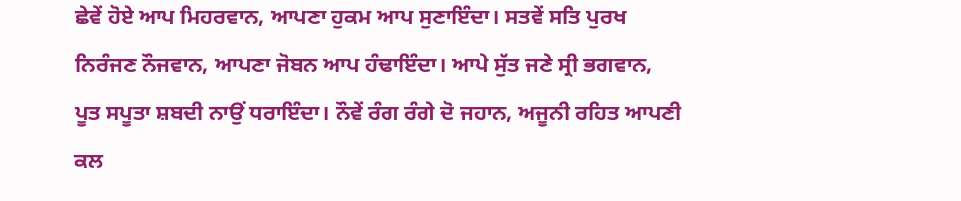ਛੇਵੇਂ ਹੋਏ ਆਪ ਮਿਹਰਵਾਨ, ਆਪਣਾ ਹੁਕਮ ਆਪ ਸੁਣਾਇੰਦਾ। ਸਤਵੇਂ ਸਤਿ ਪੁਰਖ ਨਿਰੰਜਣ ਨੌਜਵਾਨ, ਆਪਣਾ ਜੋਬਨ ਆਪ ਹੰਢਾਇੰਦਾ। ਆਪੇ ਸੁੱਤ ਜਣੇ ਸ੍ਰੀ ਭਗਵਾਨ, ਪੂਤ ਸਪੂਤਾ ਸ਼ਬਦੀ ਨਾਉਂ ਧਰਾਇੰਦਾ। ਨੌਵੇਂ ਰੰਗ ਰੰਗੇ ਦੋ ਜਹਾਨ, ਅਜੂਨੀ ਰਹਿਤ ਆਪਣੀ ਕਲ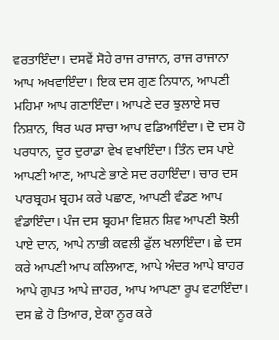ਵਰਤਾਇੰਦਾ। ਦਸਵੇਂ ਸੋਹੇ ਰਾਜ ਰਾਜਾਨ, ਰਾਜ ਰਾਜਾਨਾ ਆਪ ਅਖਵਾਇੰਦਾ। ਇਕ ਦਸ ਗੁਣ ਨਿਧਾਨ, ਆਪਣੀ ਮਹਿਮਾ ਆਪ ਗਣਾਇੰਦਾ। ਆਪਣੇ ਦਰ ਝੁਲਾਏ ਸਚ ਨਿਸ਼ਾਨ, ਥਿਰ ਘਰ ਸਾਚਾ ਆਪ ਵਡਿਆਇੰਦਾ। ਦੋ ਦਸ ਹੋ ਪਰਧਾਨ, ਦੂਰ ਦੁਰਾਡਾ ਵੇਖ ਵਖਾਇੰਦਾ। ਤਿੰਨ ਦਸ ਪਾਏ ਆਪਣੀ ਆਣ, ਆਪਣੇ ਭਾਣੇ ਸਦ ਰਹਾਇੰਦਾ। ਚਾਰ ਦਸ ਪਾਰਬ੍ਰਹਮ ਬ੍ਰਹਮ ਕਰੇ ਪਛਾਣ, ਆਪਣੀ ਵੰਡਣ ਆਪ ਵੰਡਾਇੰਦਾ। ਪੰਜ ਦਸ ਬ੍ਰਹਮਾ ਵਿਸ਼ਨ ਸ਼ਿਵ ਆਪਣੀ ਝੋਲੀ ਪਾਏ ਦਾਨ, ਆਪੇ ਨਾਭੀ ਕਵਲੀ ਫੁੱਲ ਖਲਾਇੰਦਾ। ਛੇ ਦਸ ਕਰੇ ਆਪਣੀ ਆਪ ਕਲਿਆਣ, ਆਪੇ ਅੰਦਰ ਆਪੇ ਬਾਹਰ ਆਪੇ ਗੁਪਤ ਆਪੇ ਜ਼ਾਹਰ, ਆਪ ਆਪਣਾ ਰੂਪ ਵਟਾਇੰਦਾ। ਦਸ ਛੇ ਹੋ ਤਿਆਰ, ਏਕਾ ਨੂਰ ਕਰੇ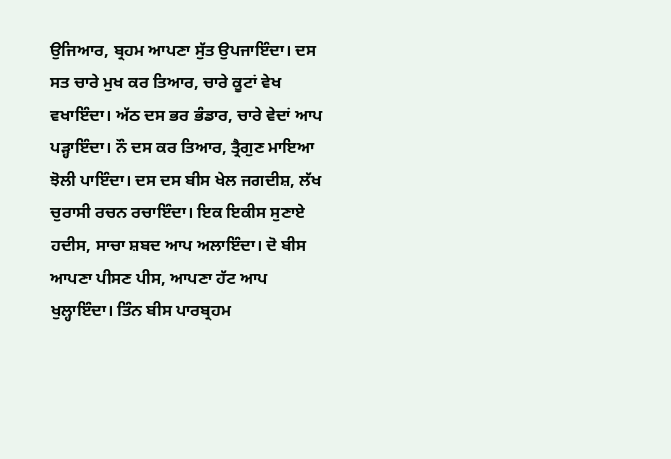ਉਜਿਆਰ, ਬ੍ਰਹਮ ਆਪਣਾ ਸੁੱਤ ਉਪਜਾਇੰਦਾ। ਦਸ ਸਤ ਚਾਰੇ ਮੁਖ ਕਰ ਤਿਆਰ, ਚਾਰੇ ਕੂਟਾਂ ਵੇਖ ਵਖਾਇੰਦਾ। ਅੱਠ ਦਸ ਭਰ ਭੰਡਾਰ, ਚਾਰੇ ਵੇਦਾਂ ਆਪ ਪੜ੍ਹਾਇੰਦਾ। ਨੌ ਦਸ ਕਰ ਤਿਆਰ, ਤ੍ਰੈਗੁਣ ਮਾਇਆ ਝੋਲੀ ਪਾਇੰਦਾ। ਦਸ ਦਸ ਬੀਸ ਖੇਲ ਜਗਦੀਸ਼, ਲੱਖ ਚੁਰਾਸੀ ਰਚਨ ਰਚਾਇੰਦਾ। ਇਕ ਇਕੀਸ ਸੁਣਾਏ ਹਦੀਸ, ਸਾਚਾ ਸ਼ਬਦ ਆਪ ਅਲਾਇੰਦਾ। ਦੋ ਬੀਸ ਆਪਣਾ ਪੀਸਣ ਪੀਸ, ਆਪਣਾ ਹੱਟ ਆਪ ਖੁਲ੍ਹਾਇੰਦਾ। ਤਿੰਨ ਬੀਸ ਪਾਰਬ੍ਰਹਮ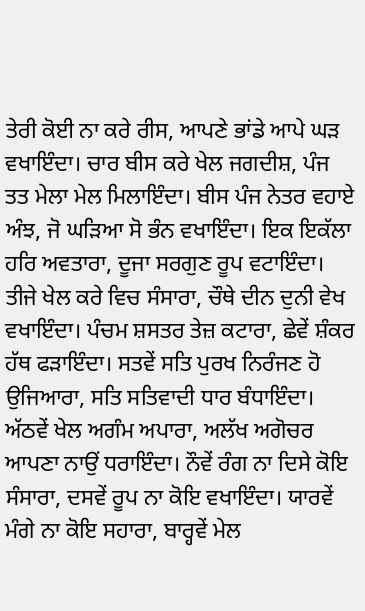ਤੇਰੀ ਕੋਈ ਨਾ ਕਰੇ ਰੀਸ, ਆਪਣੇ ਭਾਂਡੇ ਆਪੇ ਘੜ ਵਖਾਇੰਦਾ। ਚਾਰ ਬੀਸ ਕਰੇ ਖੇਲ ਜਗਦੀਸ਼, ਪੰਜ ਤਤ ਮੇਲਾ ਮੇਲ ਮਿਲਾਇੰਦਾ। ਬੀਸ ਪੰਜ ਨੇਤਰ ਵਹਾਏ ਅੰਝ, ਜੋ ਘੜਿਆ ਸੋ ਭੰਨ ਵਖਾਇੰਦਾ। ਇਕ ਇਕੱਲਾ ਹਰਿ ਅਵਤਾਰਾ, ਦੂਜਾ ਸਰਗੁਣ ਰੂਪ ਵਟਾਇੰਦਾ। ਤੀਜੇ ਖੇਲ ਕਰੇ ਵਿਚ ਸੰਸਾਰਾ, ਚੌਥੇ ਦੀਨ ਦੁਨੀ ਵੇਖ ਵਖਾਇੰਦਾ। ਪੰਚਮ ਸ਼ਸਤਰ ਤੇਜ਼ ਕਟਾਰਾ, ਛੇਵੇਂ ਸ਼ੰਕਰ ਹੱਥ ਫੜਾਇੰਦਾ। ਸਤਵੇਂ ਸਤਿ ਪੁਰਖ ਨਿਰੰਜਣ ਹੋ ਉਜਿਆਰਾ, ਸਤਿ ਸਤਿਵਾਦੀ ਧਾਰ ਬੰਧਾਇੰਦਾ। ਅੱਠਵੇਂ ਖੇਲ ਅਗੰਮ ਅਪਾਰਾ, ਅਲੱਖ ਅਗੋਚਰ ਆਪਣਾ ਨਾਉਂ ਧਰਾਇੰਦਾ। ਨੌਵੇਂ ਰੰਗ ਨਾ ਦਿਸੇ ਕੋਇ ਸੰਸਾਰਾ, ਦਸਵੇਂ ਰੂਪ ਨਾ ਕੋਇ ਵਖਾਇੰਦਾ। ਯਾਰਵੇਂ ਮੰਗੇ ਨਾ ਕੋਇ ਸਹਾਰਾ, ਬਾਰ੍ਹਵੇਂ ਮੇਲ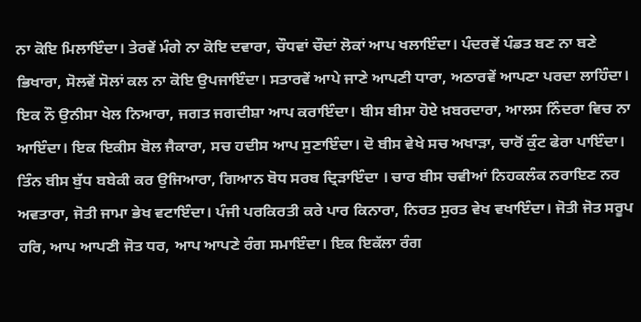ਨਾ ਕੋਇ ਮਿਲਾਇੰਦਾ। ਤੇਰਵੇਂ ਮੰਗੇ ਨਾ ਕੋਇ ਦਵਾਰਾ, ਚੌਧਵਾਂ ਚੌਦਾਂ ਲੋਕਾਂ ਆਪ ਖਲਾਇੰਦਾ। ਪੰਦਰਵੇਂ ਪੰਡਤ ਬਣ ਨਾ ਬਣੇ ਭਿਖਾਰਾ, ਸੋਲਵੇਂ ਸੋਲਾਂ ਕਲ ਨਾ ਕੋਇ ਉਪਜਾਇੰਦਾ। ਸਤਾਰਵੇਂ ਆਪੇ ਜਾਣੇ ਆਪਣੀ ਧਾਰਾ, ਅਠਾਰਵੇਂ ਆਪਣਾ ਪਰਦਾ ਲਾਹਿੰਦਾ। ਇਕ ਨੌ ਉਨੀਸਾ ਖੇਲ ਨਿਆਰਾ, ਜਗਤ ਜਗਦੀਸ਼ਾ ਆਪ ਕਰਾਇੰਦਾ। ਬੀਸ ਬੀਸਾ ਹੋਏ ਖ਼ਬਰਦਾਰਾ, ਆਲਸ ਨਿੰਦਰਾ ਵਿਚ ਨਾ ਆਇੰਦਾ। ਇਕ ਇਕੀਸ ਬੋਲ ਜੈਕਾਰਾ, ਸਚ ਹਦੀਸ ਆਪ ਸੁਣਾਇੰਦਾ। ਦੋ ਬੀਸ ਵੇਖੇ ਸਚ ਅਖਾੜਾ, ਚਾਰੋਂ ਕੁੰਟ ਫੇਰਾ ਪਾਇੰਦਾ। ਤਿੰਨ ਬੀਸ ਬੁੱਧ ਬਬੇਕੀ ਕਰ ਉਜਿਆਰਾ, ਗਿਆਨ ਬੋਧ ਸਰਬ ਦ੍ਰਿੜਾਇੰਦਾ । ਚਾਰ ਬੀਸ ਚਵੀਆਂ ਨਿਹਕਲੰਕ ਨਰਾਇਣ ਨਰ ਅਵਤਾਰਾ, ਜੋਤੀ ਜਾਮਾ ਭੇਖ ਵਟਾਇੰਦਾ। ਪੰਜੀ ਪਰਕਿਰਤੀ ਕਰੇ ਪਾਰ ਕਿਨਾਰਾ, ਨਿਰਤ ਸੁਰਤ ਵੇਖ ਵਖਾਇੰਦਾ। ਜੋਤੀ ਜੋਤ ਸਰੂਪ ਹਰਿ, ਆਪ ਆਪਣੀ ਜੋਤ ਧਰ, ਆਪ ਆਪਣੇ ਰੰਗ ਸਮਾਇੰਦਾ। ਇਕ ਇਕੱਲਾ ਰੰਗ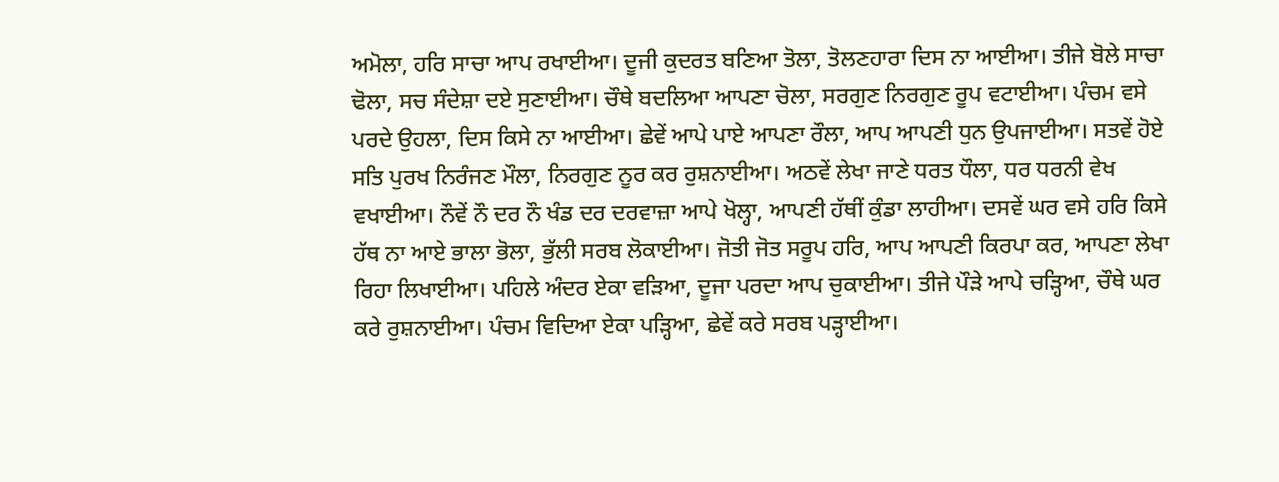ਅਮੋਲਾ, ਹਰਿ ਸਾਚਾ ਆਪ ਰਖਾਈਆ। ਦੂਜੀ ਕੁਦਰਤ ਬਣਿਆ ਤੋਲਾ, ਤੋਲਣਹਾਰਾ ਦਿਸ ਨਾ ਆਈਆ। ਤੀਜੇ ਬੋਲੇ ਸਾਚਾ ਢੋਲਾ, ਸਚ ਸੰਦੇਸ਼ਾ ਦਏ ਸੁਣਾਈਆ। ਚੌਥੇ ਬਦਲਿਆ ਆਪਣਾ ਚੋਲਾ, ਸਰਗੁਣ ਨਿਰਗੁਣ ਰੂਪ ਵਟਾਈਆ। ਪੰਚਮ ਵਸੇ ਪਰਦੇ ਉਹਲਾ, ਦਿਸ ਕਿਸੇ ਨਾ ਆਈਆ। ਛੇਵੇਂ ਆਪੇ ਪਾਏ ਆਪਣਾ ਰੌਲਾ, ਆਪ ਆਪਣੀ ਧੁਨ ਉਪਜਾਈਆ। ਸਤਵੇਂ ਹੋਏ ਸਤਿ ਪੁਰਖ ਨਿਰੰਜਣ ਮੌਲਾ, ਨਿਰਗੁਣ ਨੂਰ ਕਰ ਰੁਸ਼ਨਾਈਆ। ਅਠਵੇਂ ਲੇਖਾ ਜਾਣੇ ਧਰਤ ਧੌਲਾ, ਧਰ ਧਰਨੀ ਵੇਖ ਵਖਾਈਆ। ਨੌਵੇਂ ਨੌ ਦਰ ਨੌ ਖੰਡ ਦਰ ਦਰਵਾਜ਼ਾ ਆਪੇ ਖੋਲ੍ਹਾ, ਆਪਣੀ ਹੱਥੀਂ ਕੁੰਡਾ ਲਾਹੀਆ। ਦਸਵੇਂ ਘਰ ਵਸੇ ਹਰਿ ਕਿਸੇ ਹੱਥ ਨਾ ਆਏ ਭਾਲਾ ਭੋਲਾ, ਭੁੱਲੀ ਸਰਬ ਲੋਕਾਈਆ। ਜੋਤੀ ਜੋਤ ਸਰੂਪ ਹਰਿ, ਆਪ ਆਪਣੀ ਕਿਰਪਾ ਕਰ, ਆਪਣਾ ਲੇਖਾ ਰਿਹਾ ਲਿਖਾਈਆ। ਪਹਿਲੇ ਅੰਦਰ ਏਕਾ ਵੜਿਆ, ਦੂਜਾ ਪਰਦਾ ਆਪ ਚੁਕਾਈਆ। ਤੀਜੇ ਪੌੜੇ ਆਪੇ ਚੜ੍ਹਿਆ, ਚੌਥੇ ਘਰ ਕਰੇ ਰੁਸ਼ਨਾਈਆ। ਪੰਚਮ ਵਿਦਿਆ ਏਕਾ ਪੜ੍ਹਿਆ, ਛੇਵੇਂ ਕਰੇ ਸਰਬ ਪੜ੍ਹਾਈਆ।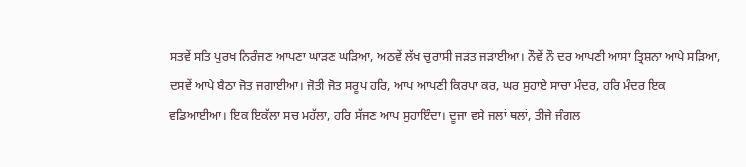ਸਤਵੇਂ ਸਤਿ ਪੁਰਖ ਨਿਰੰਜਣ ਆਪਣਾ ਘਾੜਣ ਘੜਿਆ, ਅਠਵੇਂ ਲੱਖ ਚੁਰਾਸੀ ਜੜਤ ਜੜਾਈਆ। ਨੌਵੇਂ ਨੌ ਦਰ ਆਪਣੀ ਆਸਾ ਤ੍ਰਿਸ਼ਨਾ ਆਪੇ ਸੜਿਆ, ਦਸਵੇਂ ਆਪੇ ਬੈਠਾ ਜੋਤ ਜਗਾਈਆ। ਜੋਤੀ ਜੋਤ ਸਰੂਪ ਹਰਿ, ਆਪ ਆਪਣੀ ਕਿਰਪਾ ਕਰ, ਘਰ ਸੁਹਾਏ ਸਾਚਾ ਮੰਦਰ, ਹਰਿ ਮੰਦਰ ਇਕ ਵਡਿਆਈਆ। ਇਕ ਇਕੱਲਾ ਸਚ ਮਹੱਲਾ, ਹਰਿ ਸੱਜਣ ਆਪ ਸੁਹਾਇੰਦਾ। ਦੂਜਾ ਵਸੇ ਜਲਾਂ ਥਲਾਂ, ਤੀਜੇ ਜੰਗਲ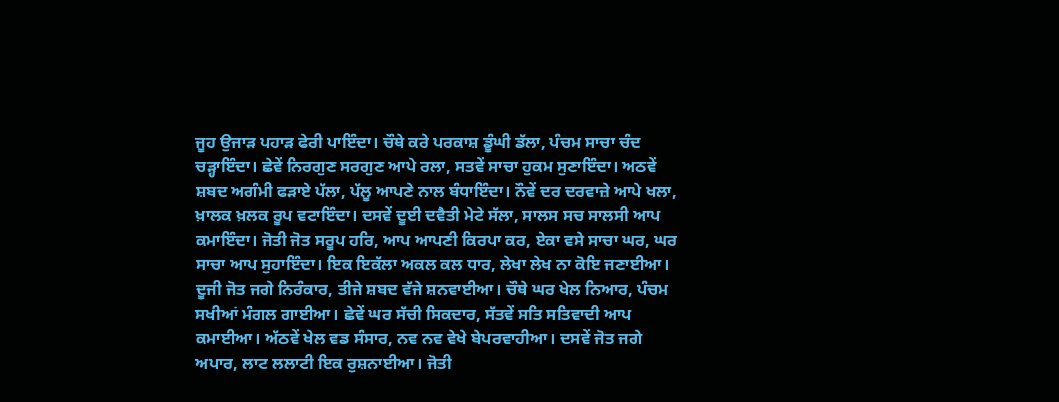ਜੂਹ ਉਜਾੜ ਪਹਾੜ ਫੇਰੀ ਪਾਇੰਦਾ। ਚੌਥੇ ਕਰੇ ਪਰਕਾਸ਼ ਡੂੰਘੀ ਡੱਲਾ, ਪੰਚਮ ਸਾਚਾ ਚੰਦ ਚੜ੍ਹਾਇੰਦਾ। ਛੇਵੇਂ ਨਿਰਗੁਣ ਸਰਗੁਣ ਆਪੇ ਰਲਾ, ਸਤਵੇਂ ਸਾਚਾ ਹੁਕਮ ਸੁਣਾਇੰਦਾ। ਅਠਵੇਂ ਸ਼ਬਦ ਅਗੰਮੀ ਫੜਾਏ ਪੱਲਾ, ਪੱਲੂ ਆਪਣੇ ਨਾਲ ਬੰਧਾਇੰਦਾ। ਨੌਵੇਂ ਦਰ ਦਰਵਾਜ਼ੇ ਆਪੇ ਖਲਾ, ਖ਼ਾਲਕ ਖ਼ਲਕ ਰੂਪ ਵਟਾਇੰਦਾ। ਦਸਵੇਂ ਦੂਈ ਦਵੈਤੀ ਮੇਟੇ ਸੱਲਾ, ਸਾਲਸ ਸਚ ਸਾਲਸੀ ਆਪ ਕਮਾਇੰਦਾ। ਜੋਤੀ ਜੋਤ ਸਰੂਪ ਹਰਿ, ਆਪ ਆਪਣੀ ਕਿਰਪਾ ਕਰ, ਏਕਾ ਵਸੇ ਸਾਚਾ ਘਰ, ਘਰ ਸਾਚਾ ਆਪ ਸੁਹਾਇੰਦਾ। ਇਕ ਇਕੱਲਾ ਅਕਲ ਕਲ ਧਾਰ, ਲੇਖਾ ਲੇਖ ਨਾ ਕੋਇ ਜਣਾਈਆ। ਦੂਜੀ ਜੋਤ ਜਗੇ ਨਿਰੰਕਾਰ, ਤੀਜੇ ਸ਼ਬਦ ਵੱਜੇ ਸ਼ਨਵਾਈਆ। ਚੌਥੇ ਘਰ ਖੇਲ ਨਿਆਰ, ਪੰਚਮ ਸਖੀਆਂ ਮੰਗਲ ਗਾਈਆ। ਛੇਵੇਂ ਘਰ ਸੱਚੀ ਸਿਕਦਾਰ, ਸੱਤਵੇਂ ਸਤਿ ਸਤਿਵਾਦੀ ਆਪ ਕਮਾਈਆ। ਅੱਠਵੇਂ ਖੇਲ ਵਡ ਸੰਸਾਰ, ਨਵ ਨਵ ਵੇਖੇ ਬੇਪਰਵਾਹੀਆ। ਦਸਵੇਂ ਜੋਤ ਜਗੇ ਅਪਾਰ, ਲਾਟ ਲਲਾਟੀ ਇਕ ਰੁਸ਼ਨਾਈਆ। ਜੋਤੀ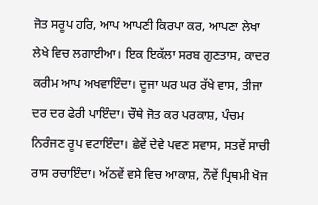ਜੋਤ ਸਰੂਪ ਹਰਿ, ਆਪ ਆਪਣੀ ਕਿਰਪਾ ਕਰ, ਆਪਣਾ ਲੇਖਾ ਲੇਖੇ ਵਿਚ ਲਗਾਈਆ। ਇਕ ਇਕੱਲਾ ਸਰਬ ਗੁਣਤਾਸ, ਕਾਦਰ ਕਰੀਮ ਆਪ ਅਖਵਾਇੰਦਾ। ਦੂਜਾ ਘਰ ਘਰ ਰੱਖੇ ਵਾਸ, ਤੀਜਾ ਦਰ ਦਰ ਫੇਰੀ ਪਾਇੰਦਾ। ਚੌਥੇ ਜੋਤ ਕਰ ਪਰਕਾਸ਼, ਪੰਚਮ ਨਿਰੰਜਣ ਰੂਪ ਵਟਾਇੰਦਾ। ਛੇਵੇਂ ਦੇਵੇ ਪਵਣ ਸਵਾਸ, ਸਤਵੇਂ ਸਾਚੀ ਰਾਸ ਰਚਾਇੰਦਾ। ਅੱਠਵੇਂ ਵਸੇ ਵਿਚ ਆਕਾਸ਼, ਨੌਵੇਂ ਪ੍ਰਿਥਮੀ ਖੋਜ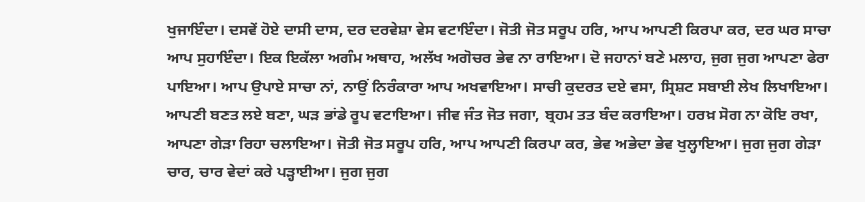ਖੁਜਾਇੰਦਾ। ਦਸਵੇਂ ਹੋਏ ਦਾਸੀ ਦਾਸ, ਦਰ ਦਰਵੇਸ਼ਾ ਵੇਸ ਵਟਾਇੰਦਾ। ਜੋਤੀ ਜੋਤ ਸਰੂਪ ਹਰਿ, ਆਪ ਆਪਣੀ ਕਿਰਪਾ ਕਰ, ਦਰ ਘਰ ਸਾਚਾ ਆਪ ਸੁਹਾਇੰਦਾ। ਇਕ ਇਕੱਲਾ ਅਗੰਮ ਅਥਾਹ, ਅਲੱਖ ਅਗੋਚਰ ਭੇਵ ਨਾ ਰਾਇਆ। ਦੋ ਜਹਾਨਾਂ ਬਣੇ ਮਲਾਹ, ਜੁਗ ਜੁਗ ਆਪਣਾ ਫੇਰਾ ਪਾਇਆ। ਆਪ ਉਪਾਏ ਸਾਚਾ ਨਾਂ, ਨਾਉਂ ਨਿਰੰਕਾਰਾ ਆਪ ਅਖਵਾਇਆ। ਸਾਚੀ ਕੁਦਰਤ ਦਏ ਵਸਾ, ਸ੍ਰਿਸ਼ਟ ਸਬਾਈ ਲੇਖ ਲਿਖਾਇਆ। ਆਪਣੀ ਬਣਤ ਲਏ ਬਣਾ, ਘੜ ਭਾਂਡੇ ਰੂਪ ਵਟਾਇਆ। ਜੀਵ ਜੰਤ ਜੋਤ ਜਗਾ, ਬ੍ਰਹਮ ਤਤ ਬੰਦ ਕਰਾਇਆ। ਹਰਖ਼ ਸੋਗ ਨਾ ਕੋਇ ਰਖਾ, ਆਪਣਾ ਗੇੜਾ ਰਿਹਾ ਚਲਾਇਆ। ਜੋਤੀ ਜੋਤ ਸਰੂਪ ਹਰਿ, ਆਪ ਆਪਣੀ ਕਿਰਪਾ ਕਰ, ਭੇਵ ਅਭੇਦਾ ਭੇਵ ਖੁਲ੍ਹਾਇਆ। ਜੁਗ ਜੁਗ ਗੇੜਾ ਚਾਰ, ਚਾਰ ਵੇਦਾਂ ਕਰੇ ਪੜ੍ਹਾਈਆ। ਜੁਗ ਜੁਗ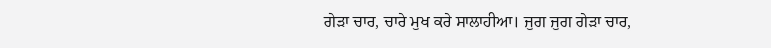ਗੇੜਾ ਚਾਰ, ਚਾਰੇ ਮੁਖ ਕਰੇ ਸਾਲਾਹੀਆ। ਜੁਗ ਜੁਗ ਗੇੜਾ ਚਾਰ,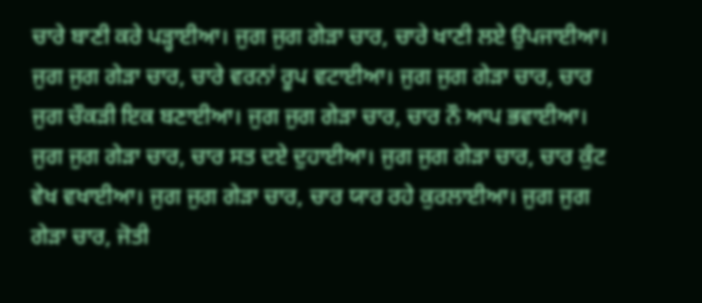ਚਾਰੇ ਬਾਣੀ ਕਰੇ ਪੜ੍ਹਾਈਆ। ਜੁਗ ਜੁਗ ਗੇੜਾ ਚਾਰ, ਚਾਰੇ ਖਾਣੀ ਲਏ ਉਪਜਾਈਆ। ਜੁਗ ਜੁਗ ਗੇੜਾ ਚਾਰ, ਚਾਰੇ ਵਰਨਾਂ ਰੂਪ ਵਟਾਈਆ। ਜੁਗ ਜੁਗ ਗੇੜਾ ਚਾਰ, ਚਾਰ ਜੁਗ ਚੌਕੜੀ ਇਕ ਬਣਾਈਆ। ਜੁਗ ਜੁਗ ਗੇੜਾ ਚਾਰ, ਚਾਰ ਨੌ ਆਪ ਭਵਾਈਆ। ਜੁਗ ਜੁਗ ਗੇੜਾ ਚਾਰ, ਚਾਰ ਸਤ ਦਏ ਦੁਹਾਈਆ। ਜੁਗ ਜੁਗ ਗੇੜਾ ਚਾਰ, ਚਾਰ ਕੁੰਟ ਵੇਖ ਵਖਾਈਆ। ਜੁਗ ਜੁਗ ਗੇੜਾ ਚਾਰ, ਚਾਰ ਯਾਰ ਰਹੇ ਕੁਰਲਾਈਆ। ਜੁਗ ਜੁਗ ਗੇੜਾ ਚਾਰ, ਜੋਤੀ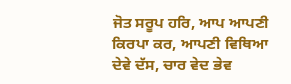ਜੋਤ ਸਰੂਪ ਹਰਿ, ਆਪ ਆਪਣੀ ਕਿਰਪਾ ਕਰ, ਆਪਣੀ ਵਿਥਿਆ ਦੇਵੇ ਦੱਸ, ਚਾਰ ਵੇਦ ਭੇਵ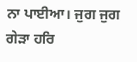ਨਾ ਪਾਈਆ। ਜੁਗ ਜੁਗ ਗੇੜਾ ਹਰਿ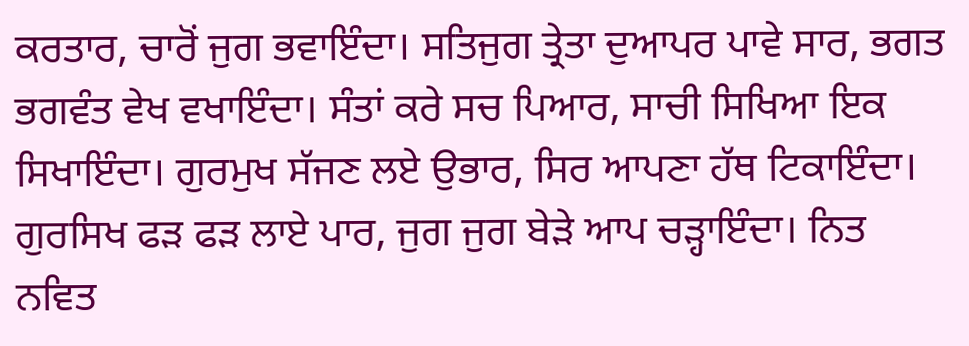ਕਰਤਾਰ, ਚਾਰੋਂ ਜੁਗ ਭਵਾਇੰਦਾ। ਸਤਿਜੁਗ ਤ੍ਰੇਤਾ ਦੁਆਪਰ ਪਾਵੇ ਸਾਰ, ਭਗਤ ਭਗਵੰਤ ਵੇਖ ਵਖਾਇੰਦਾ। ਸੰਤਾਂ ਕਰੇ ਸਚ ਪਿਆਰ, ਸਾਚੀ ਸਿਖਿਆ ਇਕ ਸਿਖਾਇੰਦਾ। ਗੁਰਮੁਖ ਸੱਜਣ ਲਏ ਉਭਾਰ, ਸਿਰ ਆਪਣਾ ਹੱਥ ਟਿਕਾਇੰਦਾ। ਗੁਰਸਿਖ ਫੜ ਫੜ ਲਾਏ ਪਾਰ, ਜੁਗ ਜੁਗ ਬੇੜੇ ਆਪ ਚੜ੍ਹਾਇੰਦਾ। ਨਿਤ ਨਵਿਤ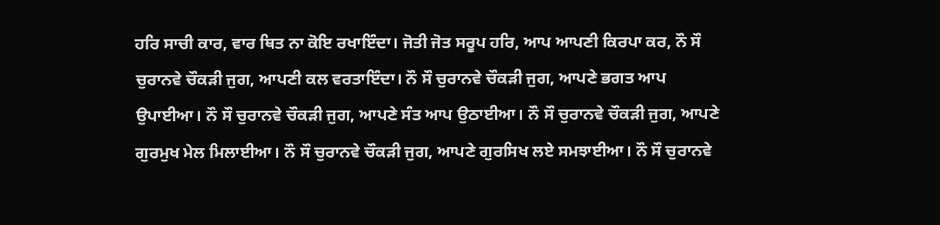ਹਰਿ ਸਾਚੀ ਕਾਰ, ਵਾਰ ਥਿਤ ਨਾ ਕੋਇ ਰਖਾਇੰਦਾ। ਜੋਤੀ ਜੋਤ ਸਰੂਪ ਹਰਿ, ਆਪ ਆਪਣੀ ਕਿਰਪਾ ਕਰ, ਨੌ ਸੌ ਚੁਰਾਨਵੇ ਚੌਕੜੀ ਜੁਗ, ਆਪਣੀ ਕਲ ਵਰਤਾਇੰਦਾ। ਨੌ ਸੌ ਚੁਰਾਨਵੇ ਚੌਕੜੀ ਜੁਗ, ਆਪਣੇ ਭਗਤ ਆਪ ਉਪਾਈਆ। ਨੌ ਸੌ ਚੁਰਾਨਵੇ ਚੌਕੜੀ ਜੁਗ, ਆਪਣੇ ਸੰਤ ਆਪ ਉਠਾਈਆ। ਨੌ ਸੌ ਚੁਰਾਨਵੇ ਚੌਕੜੀ ਜੁਗ, ਆਪਣੇ ਗੁਰਮੁਖ ਮੇਲ ਮਿਲਾਈਆ। ਨੌ ਸੌ ਚੁਰਾਨਵੇ ਚੌਕੜੀ ਜੁਗ, ਆਪਣੇ ਗੁਰਸਿਖ ਲਏ ਸਮਝਾਈਆ। ਨੌ ਸੌ ਚੁਰਾਨਵੇ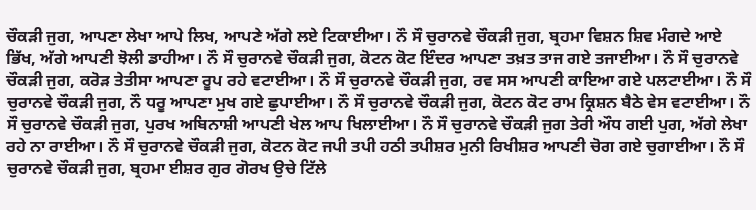ਚੌਕੜੀ ਜੁਗ, ਆਪਣਾ ਲੇਖਾ ਆਪੇ ਲਿਖ, ਆਪਣੇ ਅੱਗੇ ਲਏ ਟਿਕਾਈਆ। ਨੌ ਸੌ ਚੁਰਾਨਵੇ ਚੌਕੜੀ ਜੁਗ, ਬ੍ਰਹਮਾ ਵਿਸ਼ਨ ਸ਼ਿਵ ਮੰਗਦੇ ਆਏ ਭਿੱਖ, ਅੱਗੇ ਆਪਣੀ ਝੋਲੀ ਡਾਹੀਆ। ਨੌ ਸੌ ਚੁਰਾਨਵੇ ਚੌਕੜੀ ਜੁਗ, ਕੋਟਨ ਕੋਟ ਇੰਦਰ ਆਪਣਾ ਤਖ਼ਤ ਤਾਜ ਗਏ ਤਜਾਈਆ। ਨੌ ਸੌ ਚੁਰਾਨਵੇ ਚੌਕੜੀ ਜੁਗ, ਕਰੋੜ ਤੇਤੀਸਾ ਆਪਣਾ ਰੂਪ ਰਹੇ ਵਟਾਈਆ। ਨੌ ਸੌ ਚੁਰਾਨਵੇ ਚੌਕੜੀ ਜੁਗ, ਰਵ ਸਸ ਆਪਣੀ ਕਾਇਆ ਗਏ ਪਲਟਾਈਆ। ਨੌ ਸੌ ਚੁਰਾਨਵੇ ਚੌਕੜੀ ਜੁਗ, ਨੌ ਧਰੂ ਆਪਣਾ ਮੁਖ ਗਏ ਛੁਪਾਈਆ। ਨੌ ਸੌ ਚੁਰਾਨਵੇ ਚੌਕੜੀ ਜੁਗ, ਕੋਟਨ ਕੋਟ ਰਾਮ ਕ੍ਰਿਸ਼ਨ ਬੈਠੇ ਵੇਸ ਵਟਾਈਆ। ਨੌ ਸੌ ਚੁਰਾਨਵੇ ਚੌਕੜੀ ਜੁਗ, ਪੁਰਖ ਅਬਿਨਾਸ਼ੀ ਆਪਣੀ ਖੇਲ ਆਪ ਖਿਲਾਈਆ। ਨੌ ਸੌ ਚੁਰਾਨਵੇ ਚੌਕੜੀ ਜੁਗ ਤੇਰੀ ਔਧ ਗਈ ਪੁਗ, ਅੱਗੇ ਲੇਖਾ ਰਹੇ ਨਾ ਰਾਈਆ। ਨੌ ਸੌ ਚੁਰਾਨਵੇ ਚੌਕੜੀ ਜੁਗ, ਕੋਟਨ ਕੋਟ ਜਪੀ ਤਪੀ ਹਠੀ ਤਪੀਸ਼ਰ ਮੁਨੀ ਰਿਖੀਸ਼ਰ ਆਪਣੀ ਚੋਗ ਗਏ ਚੁਗਾਈਆ। ਨੌ ਸੌ ਚੁਰਾਨਵੇ ਚੌਕੜੀ ਜੁਗ, ਬ੍ਰਹਮਾ ਈਸ਼ਰ ਗੁਰ ਗੋਰਖ ਉਚੇ ਟਿੱਲੇ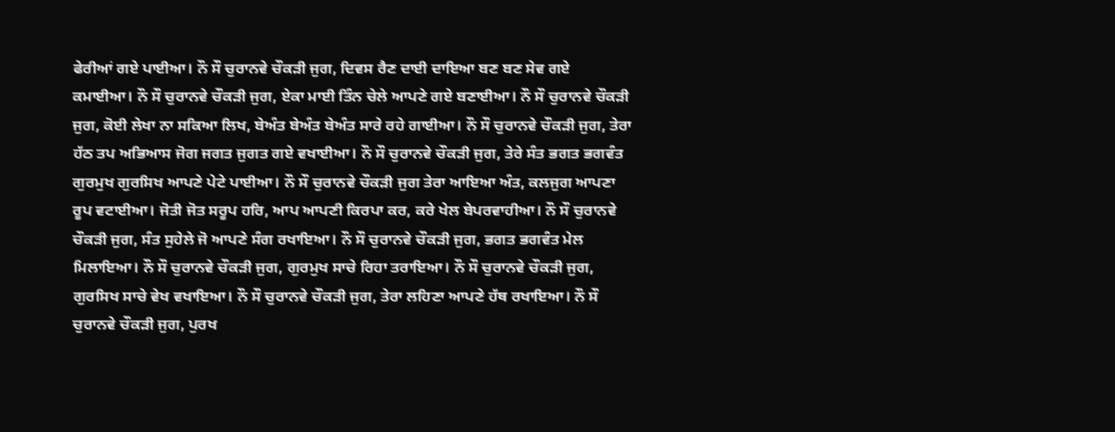ਫੇਰੀਆਂ ਗਏ ਪਾਈਆ। ਨੌ ਸੌ ਚੁਰਾਨਵੇ ਚੌਕੜੀ ਜੁਗ, ਦਿਵਸ ਰੈਣ ਦਾਈ ਦਾਇਆ ਬਣ ਬਣ ਸੇਵ ਗਏ ਕਮਾਈਆ। ਨੌ ਸੌ ਚੁਰਾਨਵੇ ਚੌਕੜੀ ਜੁਗ, ਏਕਾ ਮਾਈ ਤਿੰਨ ਚੇਲੇ ਆਪਣੇ ਗਏ ਬਣਾਈਆ। ਨੌ ਸੌ ਚੁਰਾਨਵੇ ਚੌਕੜੀ ਜੁਗ, ਕੋਈ ਲੇਖਾ ਨਾ ਸਕਿਆ ਲਿਖ, ਬੇਅੰਤ ਬੇਅੰਤ ਬੇਅੰਤ ਸਾਰੇ ਰਹੇ ਗਾਈਆ। ਨੌ ਸੌ ਚੁਰਾਨਵੇ ਚੌਕੜੀ ਜੁਗ, ਤੇਰਾ ਹੱਠ ਤਪ ਅਭਿਆਸ ਜੋਗ ਜਗਤ ਜੁਗਤ ਗਏ ਵਖਾਈਆ। ਨੌ ਸੌ ਚੁਰਾਨਵੇ ਚੌਕੜੀ ਜੁਗ, ਤੇਰੇ ਸੰਤ ਭਗਤ ਭਗਵੰਤ ਗੁਰਮੁਖ ਗੁਰਸਿਖ ਆਪਣੇ ਪੇਟੇ ਪਾਈਆ। ਨੌ ਸੌ ਚੁਰਾਨਵੇ ਚੌਕੜੀ ਜੁਗ ਤੇਰਾ ਆਇਆ ਅੰਤ, ਕਲਜੁਗ ਆਪਣਾ ਰੂਪ ਵਟਾਈਆ। ਜੋਤੀ ਜੋਤ ਸਰੂਪ ਹਰਿ, ਆਪ ਆਪਣੀ ਕਿਰਪਾ ਕਰ, ਕਰੇ ਖੇਲ ਬੇਪਰਵਾਹੀਆ। ਨੌ ਸੌ ਚੁਰਾਨਵੇ ਚੌਕੜੀ ਜੁਗ, ਸੰਤ ਸੁਹੇਲੇ ਜੋ ਆਪਣੇ ਸੰਗ ਰਖਾਇਆ। ਨੌ ਸੌ ਚੁਰਾਨਵੇ ਚੌਕੜੀ ਜੁਗ, ਭਗਤ ਭਗਵੰਤ ਮੇਲ ਮਿਲਾਇਆ। ਨੌ ਸੌ ਚੁਰਾਨਵੇ ਚੌਕੜੀ ਜੁਗ, ਗੁਰਮੁਖ ਸਾਚੇ ਰਿਹਾ ਤਰਾਇਆ। ਨੌ ਸੌ ਚੁਰਾਨਵੇ ਚੌਕੜੀ ਜੁਗ, ਗੁਰਸਿਖ ਸਾਚੇ ਵੇਖ ਵਖਾਇਆ। ਨੌ ਸੌ ਚੁਰਾਨਵੇ ਚੌਕੜੀ ਜੁਗ, ਤੇਰਾ ਲਹਿਣਾ ਆਪਣੇ ਹੱਥ ਰਖਾਇਆ। ਨੌ ਸੌ ਚੁਰਾਨਵੇ ਚੌਕੜੀ ਜੁਗ, ਪੁਰਖ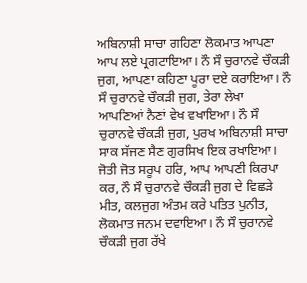ਅਬਿਨਾਸ਼ੀ ਸਾਚਾ ਗਹਿਣਾ ਲੋਕਮਾਤ ਆਪਣਾ ਆਪ ਲਏ ਪ੍ਰਗਟਾਇਆ। ਨੌ ਸੌ ਚੁਰਾਨਵੇ ਚੌਕੜੀ ਜੁਗ, ਆਪਣਾ ਕਹਿਣਾ ਪੂਰਾ ਦਏ ਕਰਾਇਆ। ਨੌ ਸੌ ਚੁਰਾਨਵੇ ਚੌਕੜੀ ਜੁਗ, ਤੇਰਾ ਲੇਖਾ ਆਪਣਿਆਂ ਨੈਣਾਂ ਵੇਖ ਵਖਾਇਆ। ਨੌ ਸੌ ਚੁਰਾਨਵੇ ਚੌਕੜੀ ਜੁਗ, ਪੁਰਖ ਅਬਿਨਾਸ਼ੀ ਸਾਚਾ ਸਾਕ ਸੱਜਣ ਸੈਣ ਗੁਰਸਿਖ ਇਕ ਰਖਾਇਆ। ਜੋਤੀ ਜੋਤ ਸਰੂਪ ਹਰਿ, ਆਪ ਆਪਣੀ ਕਿਰਪਾ ਕਰ, ਨੌ ਸੌ ਚੁਰਾਨਵੇ ਚੌਕੜੀ ਜੁਗ ਦੇ ਵਿਛੜੇ ਮੀਤ, ਕਲਜੁਗ ਅੰਤਮ ਕਰੇ ਪਤਿਤ ਪੁਨੀਤ, ਲੋਕਮਾਤ ਜਨਮ ਦਵਾਇਆ। ਨੌ ਸੌ ਚੁਰਾਨਵੇ ਚੌਕੜੀ ਜੁਗ ਰੱਖੇ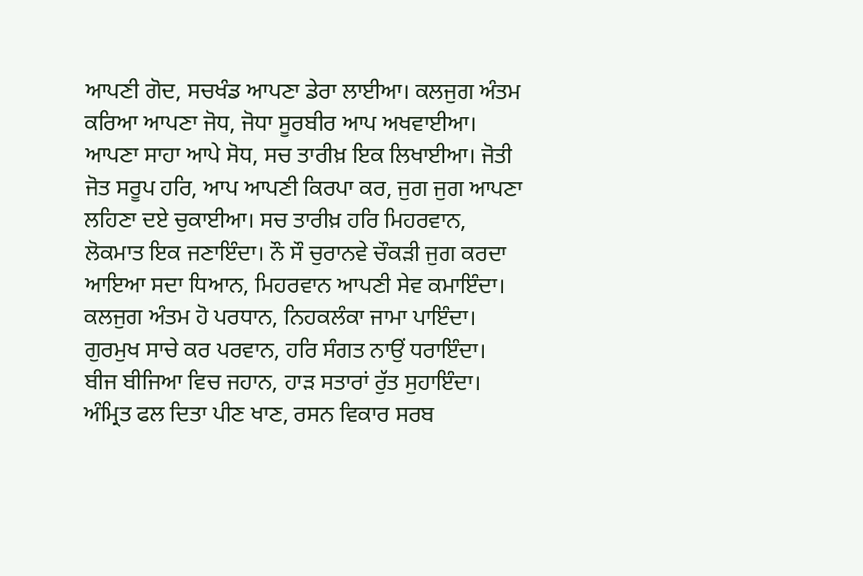ਆਪਣੀ ਗੋਦ, ਸਚਖੰਡ ਆਪਣਾ ਡੇਰਾ ਲਾਈਆ। ਕਲਜੁਗ ਅੰਤਮ ਕਰਿਆ ਆਪਣਾ ਜੋਧ, ਜੋਧਾ ਸੂਰਬੀਰ ਆਪ ਅਖਵਾਈਆ। ਆਪਣਾ ਸਾਹਾ ਆਪੇ ਸੋਧ, ਸਚ ਤਾਰੀਖ਼ ਇਕ ਲਿਖਾਈਆ। ਜੋਤੀ ਜੋਤ ਸਰੂਪ ਹਰਿ, ਆਪ ਆਪਣੀ ਕਿਰਪਾ ਕਰ, ਜੁਗ ਜੁਗ ਆਪਣਾ ਲਹਿਣਾ ਦਏ ਚੁਕਾਈਆ। ਸਚ ਤਾਰੀਖ਼ ਹਰਿ ਮਿਹਰਵਾਨ, ਲੋਕਮਾਤ ਇਕ ਜਣਾਇੰਦਾ। ਨੌ ਸੌ ਚੁਰਾਨਵੇ ਚੌਕੜੀ ਜੁਗ ਕਰਦਾ ਆਇਆ ਸਦਾ ਧਿਆਨ, ਮਿਹਰਵਾਨ ਆਪਣੀ ਸੇਵ ਕਮਾਇੰਦਾ। ਕਲਜੁਗ ਅੰਤਮ ਹੋ ਪਰਧਾਨ, ਨਿਹਕਲੰਕਾ ਜਾਮਾ ਪਾਇੰਦਾ। ਗੁਰਮੁਖ ਸਾਚੇ ਕਰ ਪਰਵਾਨ, ਹਰਿ ਸੰਗਤ ਨਾਉਂ ਧਰਾਇੰਦਾ। ਬੀਜ ਬੀਜਿਆ ਵਿਚ ਜਹਾਨ, ਹਾੜ ਸਤਾਰਾਂ ਰੁੱਤ ਸੁਹਾਇੰਦਾ। ਅੰਮ੍ਰਿਤ ਫਲ ਦਿਤਾ ਪੀਣ ਖਾਣ, ਰਸਨ ਵਿਕਾਰ ਸਰਬ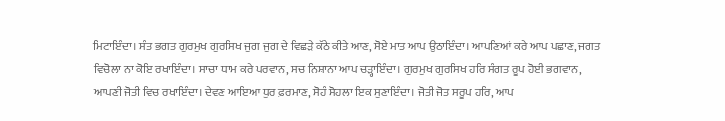ਮਿਟਾਇੰਦਾ। ਸੰਤ ਭਗਤ ਗੁਰਮੁਖ ਗੁਰਸਿਖ ਜੁਗ ਜੁਗ ਦੇ ਵਿਛੜੇ ਕੱਠੇ ਕੀਤੇ ਆਣ, ਸੋਏ ਮਾਤ ਆਪ ਉਠਾਇੰਦਾ। ਆਪਣਿਆਂ ਕਰੇ ਆਪ ਪਛਾਣ, ਜਗਤ ਵਿਚੋਲਾ ਨਾ ਕੋਇ ਰਖਾਇੰਦਾ। ਸਾਚਾ ਧਾਮ ਕਰੇ ਪਰਵਾਨ, ਸਚ ਨਿਸ਼ਾਨਾ ਆਪ ਚੜ੍ਹਾਇੰਦਾ। ਗੁਰਮੁਖ ਗੁਰਸਿਖ ਹਰਿ ਸੰਗਤ ਰੂਪ ਹੋਈ ਭਗਵਾਨ, ਆਪਣੀ ਜੋਤੀ ਵਿਚ ਰਖਾਇੰਦਾ। ਦੇਵਣ ਆਇਆ ਧੁਰ ਫ਼ਰਮਾਣ, ਸੋਹੰ ਸੋਹਲਾ ਇਕ ਸੁਣਾਇੰਦਾ। ਜੋਤੀ ਜੋਤ ਸਰੂਪ ਹਰਿ, ਆਪ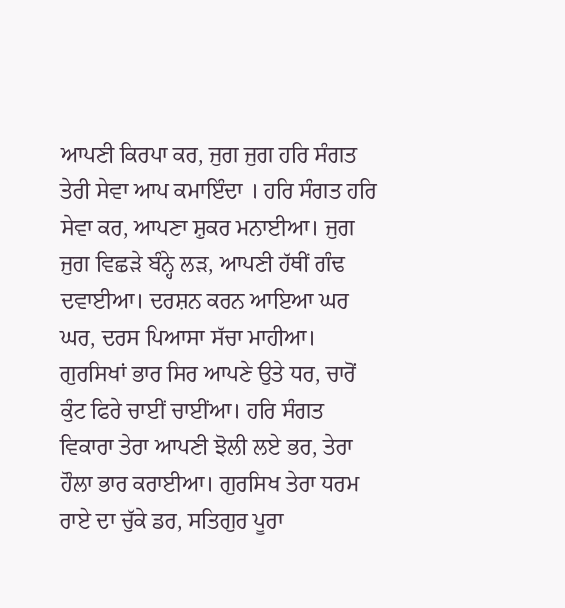ਆਪਣੀ ਕਿਰਪਾ ਕਰ, ਜੁਗ ਜੁਗ ਹਰਿ ਸੰਗਤ ਤੇਰੀ ਸੇਵਾ ਆਪ ਕਮਾਇੰਦਾ । ਹਰਿ ਸੰਗਤ ਹਰਿ ਸੇਵਾ ਕਰ, ਆਪਣਾ ਸ਼ੁਕਰ ਮਨਾਈਆ। ਜੁਗ ਜੁਗ ਵਿਛੜੇ ਬੰਨ੍ਹੇ ਲੜ, ਆਪਣੀ ਹੱਥੀਂ ਗੰਢ ਦਵਾਈਆ। ਦਰਸ਼ਨ ਕਰਨ ਆਇਆ ਘਰ ਘਰ, ਦਰਸ ਪਿਆਸਾ ਸੱਚਾ ਮਾਹੀਆ। ਗੁਰਸਿਖਾਂ ਭਾਰ ਸਿਰ ਆਪਣੇ ਉਤੇ ਧਰ, ਚਾਰੋਂ ਕੁੰਟ ਫਿਰੇ ਚਾਈਂ ਚਾਈਂਆ। ਹਰਿ ਸੰਗਤ ਵਿਕਾਰਾ ਤੇਰਾ ਆਪਣੀ ਝੋਲੀ ਲਏ ਭਰ, ਤੇਰਾ ਹੌਲਾ ਭਾਰ ਕਰਾਈਆ। ਗੁਰਸਿਖ ਤੇਰਾ ਧਰਮ ਰਾਏ ਦਾ ਚੁੱਕੇ ਡਰ, ਸਤਿਗੁਰ ਪੂਰਾ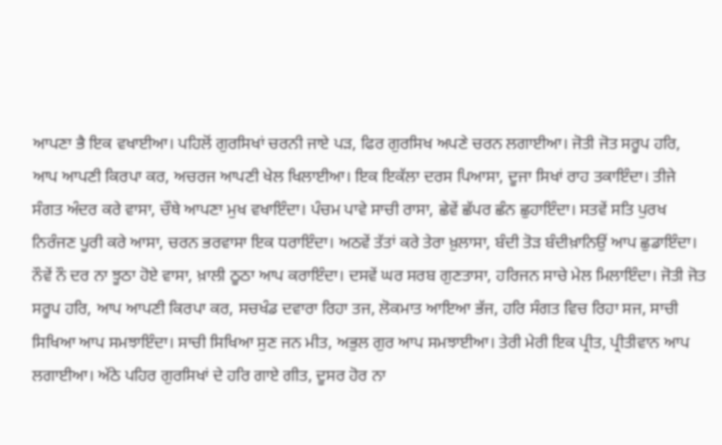ਆਪਣਾ ਭੈ ਇਕ ਵਖਾਈਆ। ਪਹਿਲੋਂ ਗੁਰਸਿਖਾਂ ਚਰਨੀ ਜਾਏ ਪੜ, ਫਿਰ ਗੁਰਸਿਖ ਅਪਣੇ ਚਰਨ ਲਗਾਈਆ। ਜੋਤੀ ਜੋਤ ਸਰੂਪ ਹਰਿ, ਆਪ ਆਪਣੀ ਕਿਰਪਾ ਕਰ, ਅਚਰਜ ਆਪਣੀ ਖੇਲ ਖਿਲਾਈਆ। ਇਕ ਇਕੱਲਾ ਦਰਸ ਪਿਆਸਾ, ਦੂਜਾ ਸਿਖਾਂ ਰਾਹ ਤਕਾਇੰਦਾ। ਤੀਜੇ ਸੰਗਤ ਅੰਦਰ ਕਰੇ ਵਾਸਾ, ਚੌਥੇ ਆਪਣਾ ਮੁਖ ਵਖਾਇੰਦਾ। ਪੰਚਮ ਪਾਵੇ ਸਾਚੀ ਰਾਸਾ, ਛੇਵੇਂ ਛੱਪਰ ਛੰਨ ਛੁਹਾਇੰਦਾ। ਸਤਵੇਂ ਸਤਿ ਪੁਰਖ ਨਿਰੰਜਣ ਪੂਰੀ ਕਰੇ ਆਸਾ, ਚਰਨ ਭਰਵਾਸਾ ਇਕ ਧਰਾਇੰਦਾ। ਅਠਵੇਂ ਤੱਤਾਂ ਕਰੇ ਤੇਰਾ ਖ਼ੁਲਾਸਾ, ਬੰਦੀ ਤੋੜ ਬੰਦੀਖ਼ਾਨਿਉਂ ਆਪ ਛੁਡਾਇੰਦਾ। ਨੌਵੇਂ ਨੌ ਦਰ ਨਾ ਝੂਠਾ ਹੋਏ ਵਾਸਾ, ਖ਼ਾਲੀ ਠੂਠਾ ਆਪ ਕਰਾਇੰਦਾ। ਦਸਵੇਂ ਘਰ ਸਰਬ ਗੁਣਤਾਸਾ, ਹਰਿਜਨ ਸਾਚੇ ਮੇਲ ਮਿਲਾਇੰਦਾ। ਜੋਤੀ ਜੋਤ ਸਰੂਪ ਹਰਿ, ਆਪ ਆਪਣੀ ਕਿਰਪਾ ਕਰ, ਸਚਖੰਡ ਦਵਾਰਾ ਰਿਹਾ ਤਜ, ਲੋਕਮਾਤ ਆਇਆ ਭੱਜ, ਹਰਿ ਸੰਗਤ ਵਿਚ ਰਿਹਾ ਸਜ, ਸਾਚੀ ਸਿਖਿਆ ਆਪ ਸਮਝਾਇੰਦਾ। ਸਾਚੀ ਸਿਖਿਆ ਸੁਣ ਜਨ ਮੀਤ, ਅਭੁਲ ਗੁਰ ਆਪ ਸਮਝਾਈਆ। ਤੇਰੀ ਮੇਰੀ ਇਕ ਪ੍ਰੀਤ, ਪ੍ਰੀਤੀਵਾਨ ਆਪ ਲਗਾਈਆ। ਅੱਠੇ ਪਹਿਰ ਗੁਰਸਿਖਾਂ ਦੇ ਹਰਿ ਗਾਏ ਗੀਤ, ਦੂਸਰ ਹੋਰ ਨਾ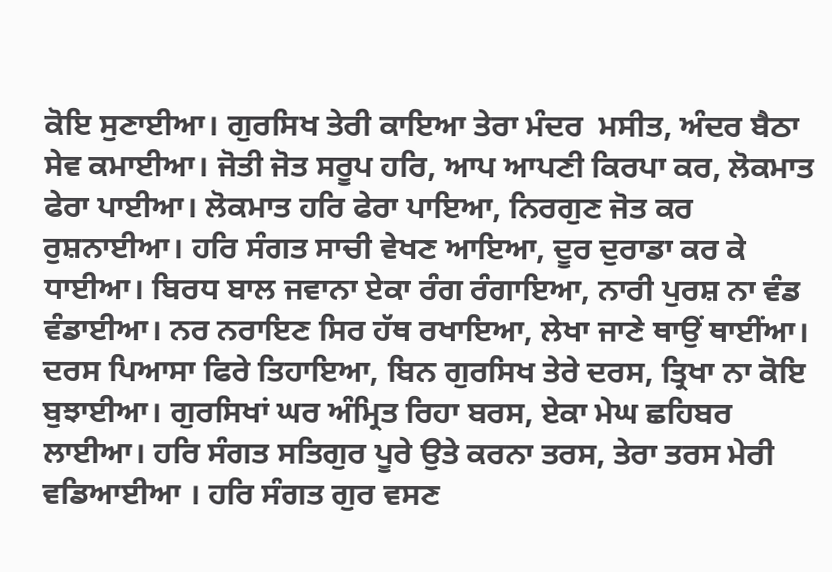ਕੋਇ ਸੁਣਾਈਆ। ਗੁਰਸਿਖ ਤੇਰੀ ਕਾਇਆ ਤੇਰਾ ਮੰਦਰ  ਮਸੀਤ, ਅੰਦਰ ਬੈਠਾ ਸੇਵ ਕਮਾਈਆ। ਜੋਤੀ ਜੋਤ ਸਰੂਪ ਹਰਿ, ਆਪ ਆਪਣੀ ਕਿਰਪਾ ਕਰ, ਲੋਕਮਾਤ ਫੇਰਾ ਪਾਈਆ। ਲੋਕਮਾਤ ਹਰਿ ਫੇਰਾ ਪਾਇਆ, ਨਿਰਗੁਣ ਜੋਤ ਕਰ ਰੁਸ਼ਨਾਈਆ। ਹਰਿ ਸੰਗਤ ਸਾਚੀ ਵੇਖਣ ਆਇਆ, ਦੂਰ ਦੁਰਾਡਾ ਕਰ ਕੇ ਧਾਈਆ। ਬਿਰਧ ਬਾਲ ਜਵਾਨਾ ਏਕਾ ਰੰਗ ਰੰਗਾਇਆ, ਨਾਰੀ ਪੁਰਸ਼ ਨਾ ਵੰਡ ਵੰਡਾਈਆ। ਨਰ ਨਰਾਇਣ ਸਿਰ ਹੱਥ ਰਖਾਇਆ, ਲੇਖਾ ਜਾਣੇ ਥਾਉਂ ਥਾਈਂਆ। ਦਰਸ ਪਿਆਸਾ ਫਿਰੇ ਤਿਹਾਇਆ, ਬਿਨ ਗੁਰਸਿਖ ਤੇਰੇ ਦਰਸ, ਤ੍ਰਿਖਾ ਨਾ ਕੋਇ ਬੁਝਾਈਆ। ਗੁਰਸਿਖਾਂ ਘਰ ਅੰਮ੍ਰਿਤ ਰਿਹਾ ਬਰਸ, ਏਕਾ ਮੇਘ ਛਹਿਬਰ ਲਾਈਆ। ਹਰਿ ਸੰਗਤ ਸਤਿਗੁਰ ਪੂਰੇ ਉਤੇ ਕਰਨਾ ਤਰਸ, ਤੇਰਾ ਤਰਸ ਮੇਰੀ ਵਡਿਆਈਆ । ਹਰਿ ਸੰਗਤ ਗੁਰ ਵਸਣ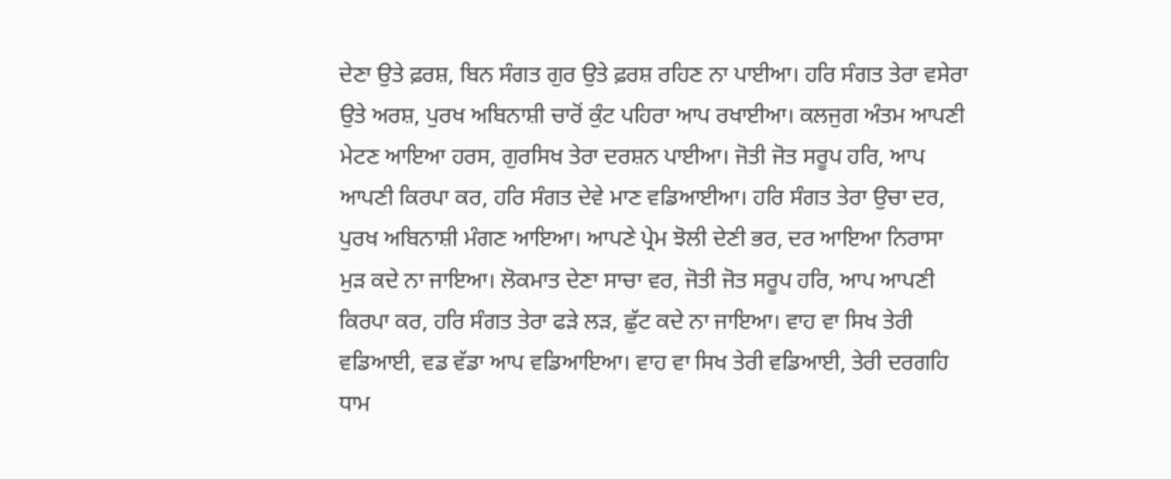ਦੇਣਾ ਉਤੇ ਫ਼ਰਸ਼, ਬਿਨ ਸੰਗਤ ਗੁਰ ਉਤੇ ਫ਼ਰਸ਼ ਰਹਿਣ ਨਾ ਪਾਈਆ। ਹਰਿ ਸੰਗਤ ਤੇਰਾ ਵਸੇਰਾ ਉਤੇ ਅਰਸ਼, ਪੁਰਖ ਅਬਿਨਾਸ਼ੀ ਚਾਰੋਂ ਕੁੰਟ ਪਹਿਰਾ ਆਪ ਰਖਾਈਆ। ਕਲਜੁਗ ਅੰਤਮ ਆਪਣੀ ਮੇਟਣ ਆਇਆ ਹਰਸ, ਗੁਰਸਿਖ ਤੇਰਾ ਦਰਸ਼ਨ ਪਾਈਆ। ਜੋਤੀ ਜੋਤ ਸਰੂਪ ਹਰਿ, ਆਪ ਆਪਣੀ ਕਿਰਪਾ ਕਰ, ਹਰਿ ਸੰਗਤ ਦੇਵੇ ਮਾਣ ਵਡਿਆਈਆ। ਹਰਿ ਸੰਗਤ ਤੇਰਾ ਉਚਾ ਦਰ, ਪੁਰਖ ਅਬਿਨਾਸ਼ੀ ਮੰਗਣ ਆਇਆ। ਆਪਣੇ ਪ੍ਰੇਮ ਝੋਲੀ ਦੇਣੀ ਭਰ, ਦਰ ਆਇਆ ਨਿਰਾਸਾ ਮੁੜ ਕਦੇ ਨਾ ਜਾਇਆ। ਲੋਕਮਾਤ ਦੇਣਾ ਸਾਚਾ ਵਰ, ਜੋਤੀ ਜੋਤ ਸਰੂਪ ਹਰਿ, ਆਪ ਆਪਣੀ ਕਿਰਪਾ ਕਰ, ਹਰਿ ਸੰਗਤ ਤੇਰਾ ਫੜੇ ਲੜ, ਛੁੱਟ ਕਦੇ ਨਾ ਜਾਇਆ। ਵਾਹ ਵਾ ਸਿਖ ਤੇਰੀ ਵਡਿਆਈ, ਵਡ ਵੱਡਾ ਆਪ ਵਡਿਆਇਆ। ਵਾਹ ਵਾ ਸਿਖ ਤੇਰੀ ਵਡਿਆਈ, ਤੇਰੀ ਦਰਗਹਿ ਧਾਮ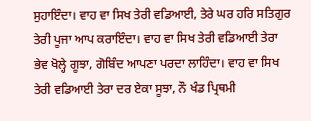ਸੁਹਾਇੰਦਾ। ਵਾਹ ਵਾ ਸਿਖ ਤੇਰੀ ਵਡਿਆਈ, ਤੇਰੇ ਘਰ ਹਰਿ ਸਤਿਗੁਰ ਤੇਰੀ ਪੂਜਾ ਆਪ ਕਰਾਇੰਦਾ। ਵਾਹ ਵਾ ਸਿਖ ਤੇਰੀ ਵਡਿਆਈ ਤੇਰਾ ਭੇਵ ਖੋਲ੍ਹੇ ਗੂਝਾ, ਗੋਬਿੰਦ ਆਪਣਾ ਪਰਦਾ ਲਾਹਿੰਦਾ। ਵਾਹ ਵਾ ਸਿਖ ਤੇਰੀ ਵਡਿਆਈ ਤੇਰਾ ਦਰ ਏਕਾ ਸੂਝਾ, ਨੌ ਖੰਡ ਪ੍ਰਿਥਮੀ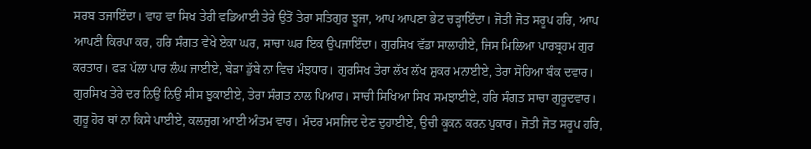ਸਰਬ ਤਜਾਇੰਦਾ। ਵਾਹ ਵਾ ਸਿਖ ਤੇਰੀ ਵਡਿਆਈ ਤੇਰੇ ਉਤੋਂ ਤੇਰਾ ਸਤਿਗੁਰ ਝੂਜਾ, ਆਪ ਆਪਣਾ ਭੇਟ ਚੜ੍ਹਾਇੰਦਾ। ਜੋਤੀ ਜੋਤ ਸਰੂਪ ਹਰਿ, ਆਪ ਆਪਣੀ ਕਿਰਪਾ ਕਰ, ਹਰਿ ਸੰਗਤ ਵੇਖੇ ਏਕਾ ਘਰ, ਸਾਚਾ ਘਰ ਇਕ ਉਪਜਾਇੰਦਾ। ਗੁਰਸਿਖ ਵੱਡਾ ਸਾਲਾਹੀਏ, ਜਿਸ ਮਿਲਿਆ ਪਾਰਬ੍ਰਹਮ ਗੁਰ ਕਰਤਾਰ। ਫੜ ਪੱਲਾ ਪਾਰ ਲੰਘ ਜਾਈਏ, ਬੇੜਾ ਡੁੱਬੇ ਨਾ ਵਿਚ ਮੰਝਧਾਰ। ਗੁਰਸਿਖ ਤੇਰਾ ਲੱਖ ਲੱਖ ਸ਼ੁਕਰ ਮਨਾਈਏ, ਤੇਰਾ ਸੋਹਿਆ ਬੰਕ ਦਵਾਰ। ਗੁਰਸਿਖ ਤੇਰੇ ਦਰ ਨਿਉਂ ਨਿਉਂ ਸੀਸ ਝੁਕਾਈਏ, ਤੇਰਾ ਸੰਗਤ ਨਾਲ ਪਿਆਰ। ਸਾਚੀ ਸਿਖਿਆ ਸਿਖ ਸਮਝਾਈਏ, ਹਰਿ ਸੰਗਤ ਸਾਚਾ ਗੁਰੂਦਵਾਰ। ਗੁਰੂ ਹੋਰ ਥਾਂ ਨਾ ਕਿਸੇ ਪਾਈਏ, ਕਲਜੁਗ ਆਈ ਅੰਤਮ ਵਾਰ। ਮੰਦਰ ਮਸਜਿਦ ਦੇਣ ਦੁਹਾਈਏ, ਉਚੀ ਕੂਕਨ ਕਰਨ ਪੁਕਾਰ। ਜੋਤੀ ਜੋਤ ਸਰੂਪ ਹਰਿ,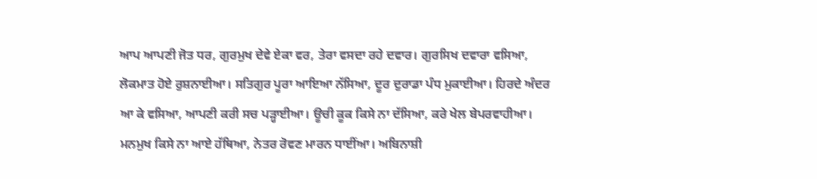ਆਪ ਆਪਣੀ ਜੋਤ ਧਰ, ਗੁਰਮੁਖ ਦੇਵੇ ਏਕਾ ਵਰ, ਤੇਰਾ ਵਸਦਾ ਰਹੇ ਦਵਾਰ। ਗੁਰਸਿਖ ਦਵਾਰਾ ਵਸਿਆ, ਲੋਕਮਾਤ ਹੋਏ ਰੁਸ਼ਨਾਈਆ। ਸਤਿਗੁਰ ਪੂਰਾ ਆਇਆ ਨੱਸਿਆ, ਦੂਰ ਦੁਰਾਡਾ ਪੰਧ ਮੁਕਾਈਆ। ਹਿਰਦੇ ਅੰਦਰ ਆ ਕੇ ਵਸਿਆ, ਆਪਣੀ ਕਰੀ ਸਚ ਪੜ੍ਹਾਈਆ। ਊਚੀ ਕੂਕ ਕਿਸੇ ਨਾ ਦੱਸਿਆ, ਕਰੇ ਖੇਲ ਬੇਪਰਵਾਹੀਆ। ਮਨਮੁਖ ਕਿਸੇ ਨਾ ਆਏ ਹੱਥਿਆ, ਨੇਤਰ ਰੋਵਣ ਮਾਰਨ ਧਾਈਂਆ। ਅਬਿਨਾਸ਼ੀ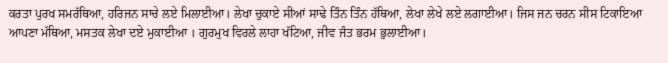ਕਰਤਾ ਪੁਰਖ ਸਮਰੱਥਿਆ, ਹਰਿਜਨ ਸਾਚੇ ਲਏ ਮਿਲਾਈਆ। ਲੇਖਾ ਚੁਕਾਏ ਸੀਆਂ ਸਾਢੇ ਤਿੰਨ ਤਿੰਨ ਹੱਥਿਆ, ਲੇਖਾ ਲੇਖੇ ਲਏ ਲਗਾਈਆ। ਜਿਸ ਜਨ ਚਰਨ ਸੀਸ ਟਿਕਾਇਆ ਆਪਣਾ ਮੱਥਿਆ, ਮਸਤਕ ਲੇਖਾ ਦਏ ਮੁਕਾਈਆ । ਗੁਰਮੁਖ ਵਿਰਲੇ ਲਾਹਾ ਖੱਟਿਆ, ਜੀਵ ਜੰਤ ਭਰਮ ਭੁਲਾਈਆ।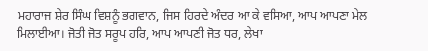ਮਹਾਰਾਜ ਸ਼ੇਰ ਸਿੰਘ ਵਿਸ਼ਨੂੰ ਭਗਵਾਨ, ਜਿਸ ਹਿਰਦੇ ਅੰਦਰ ਆ ਕੇ ਵਸਿਆ, ਆਪ ਆਪਣਾ ਮੇਲ ਮਿਲਾਈਆ। ਜੋਤੀ ਜੋਤ ਸਰੂਪ ਹਰਿ, ਆਪ ਆਪਣੀ ਜੋਤ ਧਰ, ਲੇਖਾ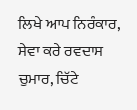ਲਿਖੇ ਆਪ ਨਿਰੰਕਾਰ, ਸੇਵਾ ਕਰੇ ਰਵਦਾਸ ਚੁਮਾਰ, ਚਿੱਟੇ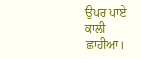ਉਪਰ ਪਾਏ ਕਾਲੀ ਛਾਹੀਆ।